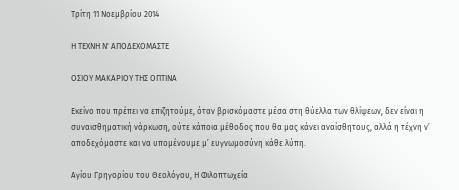Τρίτη 11 Νοεμβρίου 2014

Η ΤΕΧΝΗ Ν' ΑΠΟΔΕΧΟΜΑΣΤΕ

ΟΣΙΟΥ ΜΑΚΑΡΙΟΥ ΤΗΣ ΟΠΤΙΝΑ

Εκείνο που πρέπει να επιζητούμε, όταν βρισκόμαστε μέσα στη θύελλα των θλίψεων, δεν είναι η συναισθηματική νάρκωση, ούτε κάποια μέθοδος που θα μας κάνει αναίσθητους, αλλά η τέχνη ν’ αποδεχόμαστε και να υπομένουμε μ’ ευγνωμοσύνη κάθε λύπη.

Αγίου Γρηγορίου του Θεολόγου, Η Φιλοπτωχεία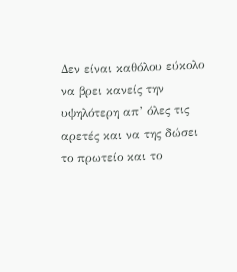Δεν είναι καθόλου εύκολο να βρει κανείς την υψηλότερη απ’ όλες τις αρετές και να της δώσει το πρωτείο και το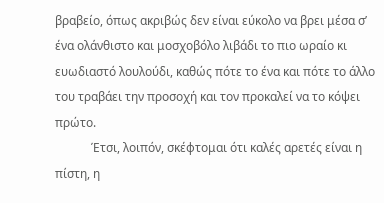βραβείο, όπως ακριβώς δεν είναι εύκολο να βρει μέσα σ’ ένα ολάνθιστο και μοσχοβόλο λιβάδι το πιο ωραίο κι ευωδιαστό λουλούδι, καθώς πότε το ένα και πότε το άλλο του τραβάει την προσοχή και τον προκαλεί να το κόψει πρώτο.
            Έτσι, λοιπόν, σκέφτομαι ότι καλές αρετές είναι η πίστη, η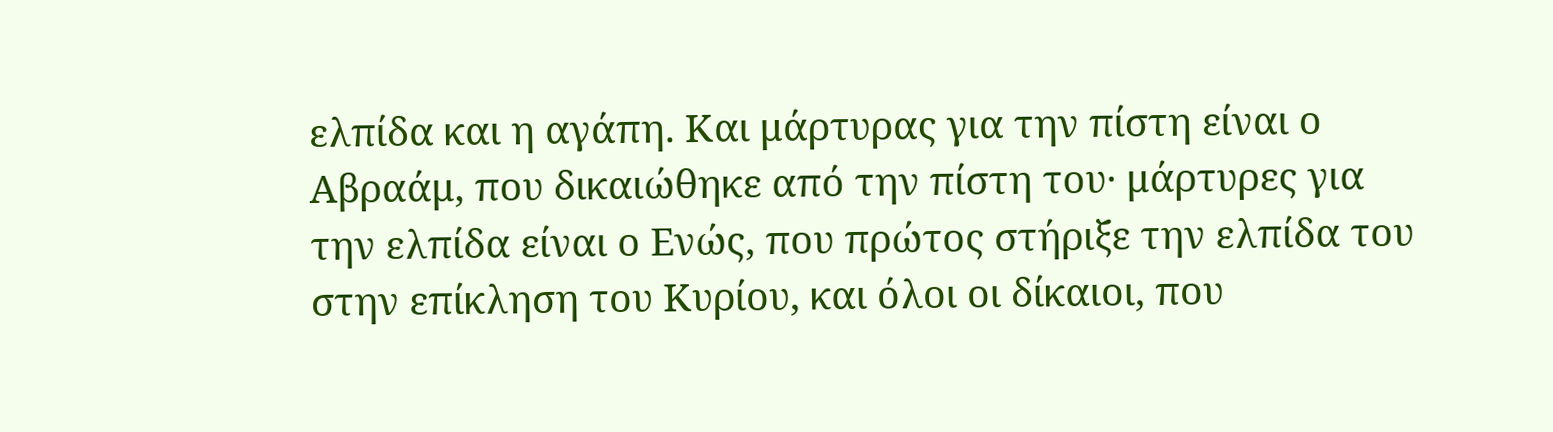ελπίδα και η αγάπη. Και μάρτυρας για την πίστη είναι ο Αβραάμ, που δικαιώθηκε από την πίστη του· μάρτυρες για την ελπίδα είναι ο Ενώς, που πρώτος στήριξε την ελπίδα του στην επίκληση του Κυρίου, και όλοι οι δίκαιοι, που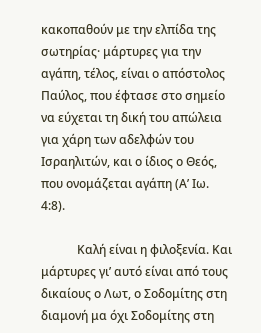κακοπαθούν με την ελπίδα της σωτηρίας· μάρτυρες για την αγάπη, τέλος, είναι ο απόστολος Παύλος, που έφτασε στο σημείο να εύχεται τη δική του απώλεια για χάρη των αδελφών του Ισραηλιτών, και ο ίδιος ο Θεός, που ονομάζεται αγάπη (Α’ Ιω. 4:8).

            Καλή είναι η φιλοξενία. Και μάρτυρες γι’ αυτό είναι από τους δικαίους ο Λωτ, ο Σοδομίτης στη διαμονή μα όχι Σοδομίτης στη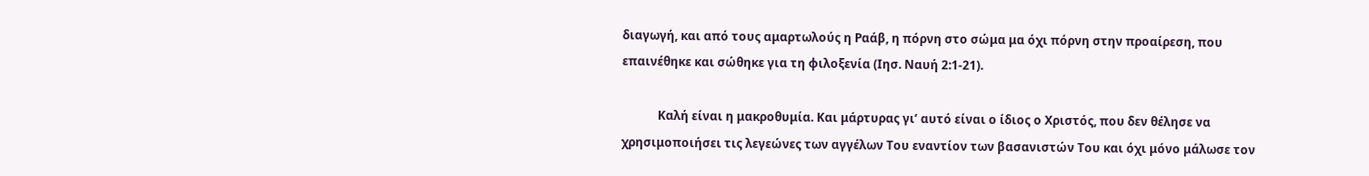διαγωγή, και από τους αμαρτωλούς η Ραάβ, η πόρνη στο σώμα μα όχι πόρνη στην προαίρεση, που επαινέθηκε και σώθηκε για τη φιλοξενία (Ιησ. Ναυή 2:1-21).

            Καλή είναι η μακροθυμία. Και μάρτυρας γι’ αυτό είναι ο ίδιος ο Χριστός, που δεν θέλησε να χρησιμοποιήσει τις λεγεώνες των αγγέλων Του εναντίον των βασανιστών Του και όχι μόνο μάλωσε τον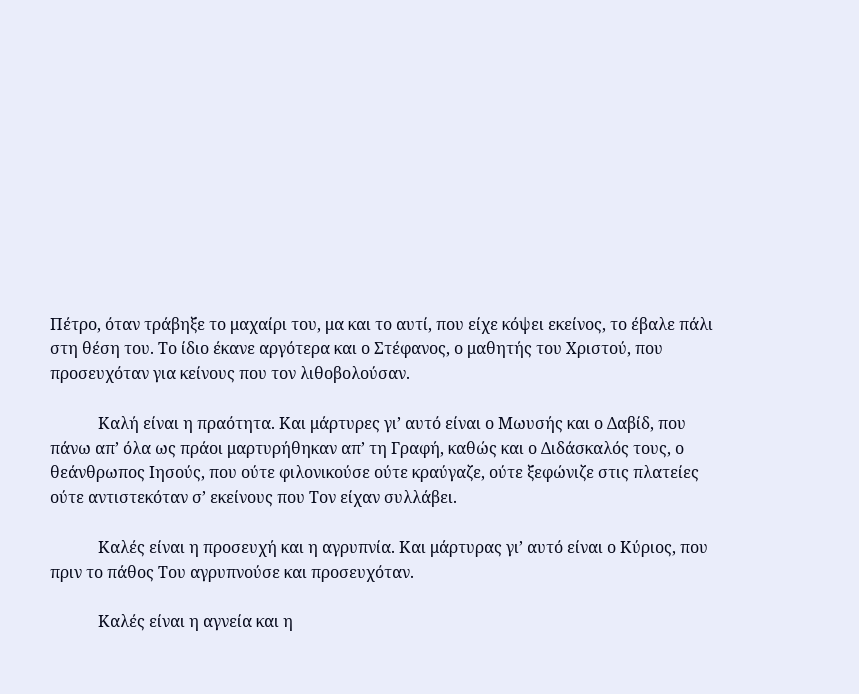Πέτρο, όταν τράβηξε το μαχαίρι του, μα και το αυτί, που είχε κόψει εκείνος, το έβαλε πάλι στη θέση του. Το ίδιο έκανε αργότερα και ο Στέφανος, ο μαθητής του Χριστού, που προσευχόταν για κείνους που τον λιθοβολούσαν.

            Καλή είναι η πραότητα. Και μάρτυρες γι’ αυτό είναι ο Μωυσής και ο Δαβίδ, που πάνω απ’ όλα ως πράοι μαρτυρήθηκαν απ’ τη Γραφή, καθώς και ο Διδάσκαλός τους, ο θεάνθρωπος Ιησούς, που ούτε φιλονικούσε ούτε κραύγαζε, ούτε ξεφώνιζε στις πλατείες ούτε αντιστεκόταν σ’ εκείνους που Τον είχαν συλλάβει.

            Καλές είναι η προσευχή και η αγρυπνία. Και μάρτυρας γι’ αυτό είναι ο Κύριος, που πριν το πάθος Του αγρυπνούσε και προσευχόταν.

            Καλές είναι η αγνεία και η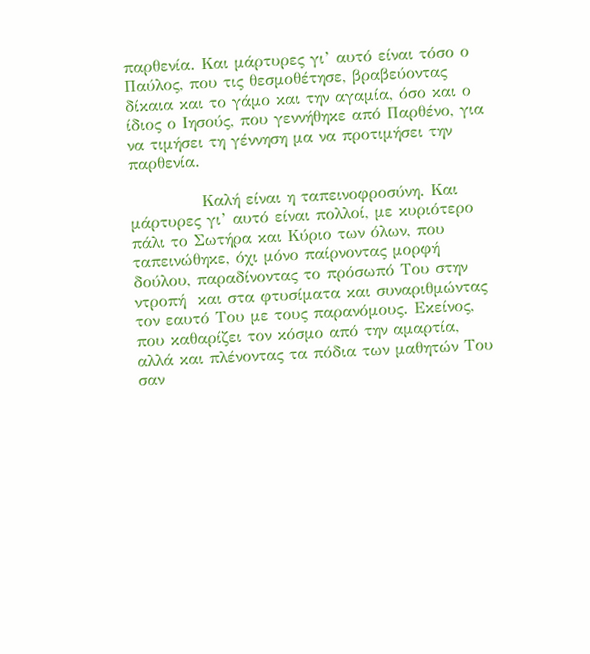παρθενία. Και μάρτυρες γι’ αυτό είναι τόσο ο Παύλος, που τις θεσμοθέτησε, βραβεύοντας δίκαια και το γάμο και την αγαμία, όσο και ο ίδιος ο Ιησούς, που γεννήθηκε από Παρθένο, για να τιμήσει τη γέννηση μα να προτιμήσει την παρθενία.

            Καλή είναι η ταπεινοφροσύνη. Και μάρτυρες γι’ αυτό είναι πολλοί, με κυριότερο πάλι το Σωτήρα και Κύριο των όλων, που ταπεινώθηκε, όχι μόνο παίρνοντας μορφή δούλου, παραδίνοντας το πρόσωπό Του στην ντροπή  και στα φτυσίματα και συναριθμώντας τον εαυτό Του με τους παρανόμους. Εκείνος, που καθαρίζει τον κόσμο από την αμαρτία, αλλά και πλένοντας τα πόδια των μαθητών Του σαν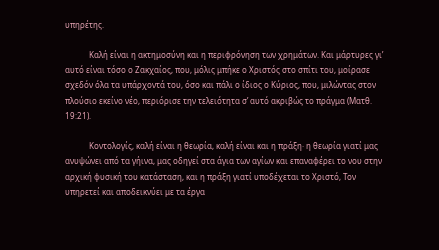υπηρέτης.

            Καλή είναι η ακτημοσύνη και η περιφρόνηση των χρημάτων. Και μάρτυρες γι’ αυτό είναι τόσο ο Ζακχαίος, που, μόλις μπήκε ο Χριστός στο σπίτι του, μοίρασε σχεδόν όλα τα υπάρχοντά του, όσο και πάλι ο ίδιος ο Κύριος, που, μιλώντας στον πλούσιο εκείνο νέο, περιόρισε την τελειότητα σ’ αυτό ακριβώς το πράγμα (Ματθ. 19:21).

            Κοντολογίς, καλή είναι η θεωρία, καλή είναι και η πράξη· η θεωρία γιατί μας ανυψώνει από τα γήινα, μας οδηγεί στα άγια των αγίων και επαναφέρει το νου στην αρχική φυσική του κατάσταση, και η πράξη γιατί υποδέχεται το Χριστό, Τον υπηρετεί και αποδεικνύει με τα έργα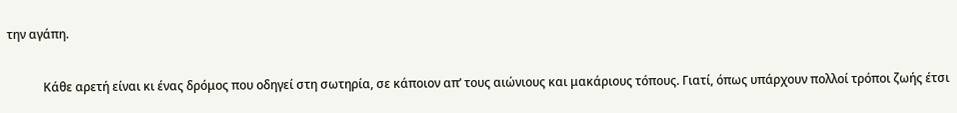την αγάπη.

            Κάθε αρετή είναι κι ένας δρόμος που οδηγεί στη σωτηρία, σε κάποιον απ’ τους αιώνιους και μακάριους τόπους. Γιατί, όπως υπάρχουν πολλοί τρόποι ζωής έτσι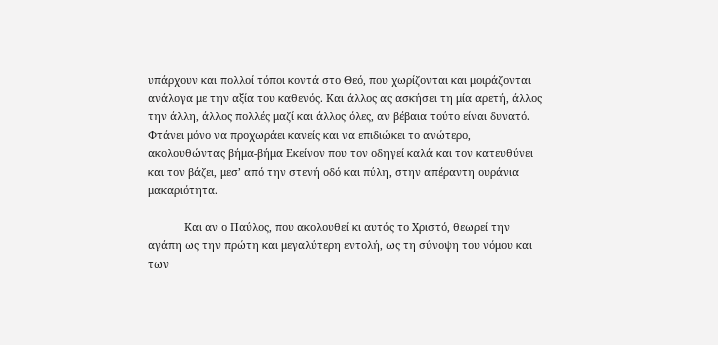υπάρχουν και πολλοί τόποι κοντά στο Θεό, που χωρίζονται και μοιράζονται ανάλογα με την αξία του καθενός. Και άλλος ας ασκήσει τη μία αρετή, άλλος την άλλη, άλλος πολλές μαζί και άλλος όλες, αν βέβαια τούτο είναι δυνατό. Φτάνει μόνο να προχωράει κανείς και να επιδιώκει το ανώτερο, ακολουθώντας βήμα-βήμα Εκείνον που τον οδηγεί καλά και τον κατευθύνει και τον βάζει, μεσ’ από την στενή οδό και πύλη, στην απέραντη ουράνια μακαριότητα.

            Και αν ο Παύλος, που ακολουθεί κι αυτός το Χριστό, θεωρεί την αγάπη ως την πρώτη και μεγαλύτερη εντολή, ως τη σύνοψη του νόμου και των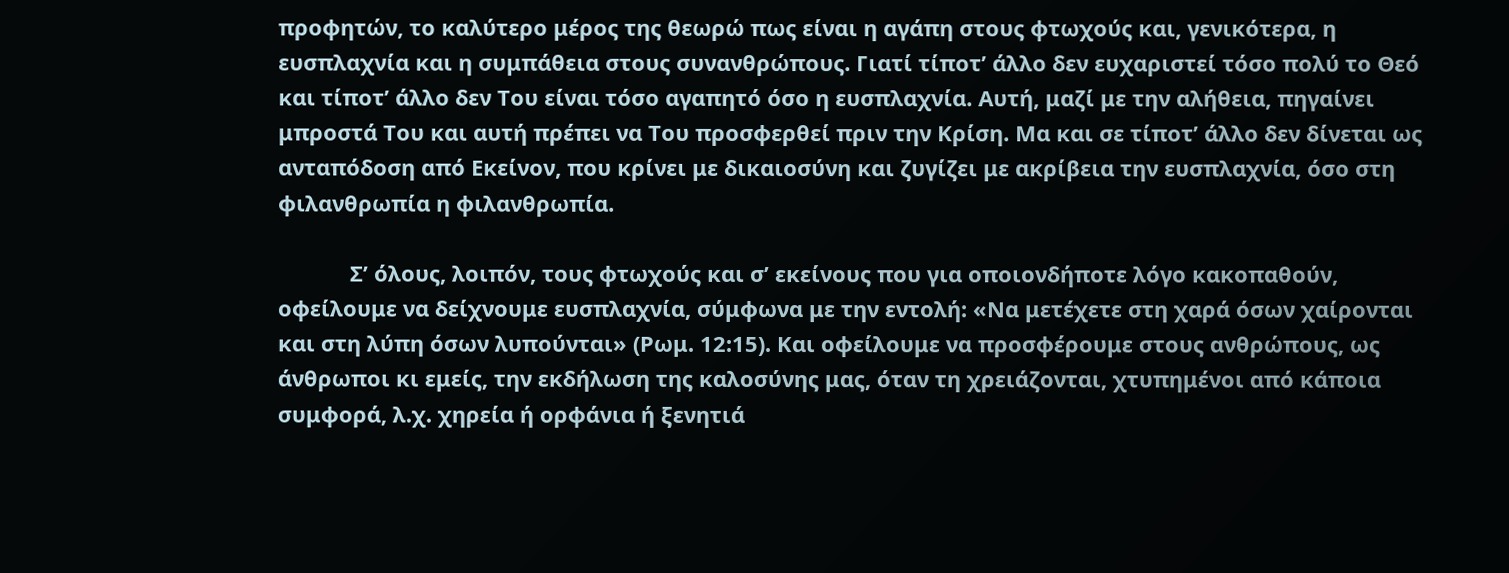προφητών, το καλύτερο μέρος της θεωρώ πως είναι η αγάπη στους φτωχούς και, γενικότερα, η ευσπλαχνία και η συμπάθεια στους συνανθρώπους. Γιατί τίποτ’ άλλο δεν ευχαριστεί τόσο πολύ το Θεό και τίποτ’ άλλο δεν Του είναι τόσο αγαπητό όσο η ευσπλαχνία. Αυτή, μαζί με την αλήθεια, πηγαίνει μπροστά Του και αυτή πρέπει να Του προσφερθεί πριν την Κρίση. Μα και σε τίποτ’ άλλο δεν δίνεται ως ανταπόδοση από Εκείνον, που κρίνει με δικαιοσύνη και ζυγίζει με ακρίβεια την ευσπλαχνία, όσο στη φιλανθρωπία η φιλανθρωπία.

            Σ’ όλους, λοιπόν, τους φτωχούς και σ’ εκείνους που για οποιονδήποτε λόγο κακοπαθούν, οφείλουμε να δείχνουμε ευσπλαχνία, σύμφωνα με την εντολή: «Να μετέχετε στη χαρά όσων χαίρονται και στη λύπη όσων λυπούνται» (Ρωμ. 12:15). Και οφείλουμε να προσφέρουμε στους ανθρώπους, ως άνθρωποι κι εμείς, την εκδήλωση της καλοσύνης μας, όταν τη χρειάζονται, χτυπημένοι από κάποια συμφορά, λ.χ. χηρεία ή ορφάνια ή ξενητιά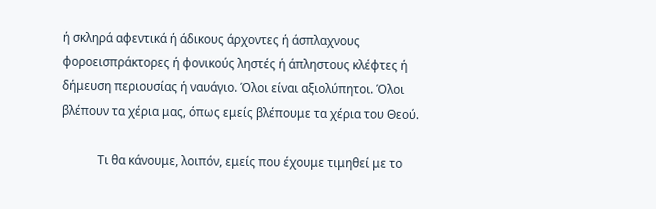ή σκληρά αφεντικά ή άδικους άρχοντες ή άσπλαχνους φοροεισπράκτορες ή φονικούς ληστές ή άπληστους κλέφτες ή δήμευση περιουσίας ή ναυάγιο. Όλοι είναι αξιολύπητοι. Όλοι βλέπουν τα χέρια μας, όπως εμείς βλέπουμε τα χέρια του Θεού.

            Τι θα κάνουμε, λοιπόν, εμείς που έχουμε τιμηθεί με το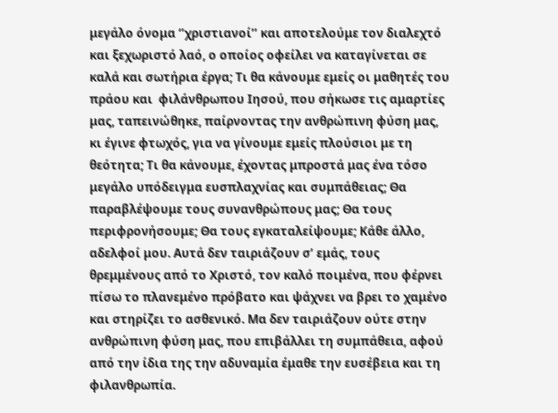μεγάλο όνομα ‘’χριστιανοί’’ και αποτελούμε τον διαλεχτό και ξεχωριστό λαό, ο οποίος οφείλει να καταγίνεται σε καλά και σωτήρια έργα; Τι θα κάνουμε εμείς οι μαθητές του πράου και  φιλάνθρωπου Ιησού, που σήκωσε τις αμαρτίες μας, ταπεινώθηκε, παίρνοντας την ανθρώπινη φύση μας, κι έγινε φτωχός, για να γίνουμε εμείς πλούσιοι με τη θεότητα; Τι θα κάνουμε, έχοντας μπροστά μας ένα τόσο μεγάλο υπόδειγμα ευσπλαχνίας και συμπάθειας; Θα παραβλέψουμε τους συνανθρώπους μας; Θα τους περιφρονήσουμε; Θα τους εγκαταλείψουμε; Κάθε άλλο, αδελφοί μου. Αυτά δεν ταιριάζουν σ’ εμάς, τους θρεμμένους από το Χριστό, τον καλό ποιμένα, που φέρνει πίσω το πλανεμένο πρόβατο και ψάχνει να βρει το χαμένο και στηρίζει το ασθενικό. Μα δεν ταιριάζουν ούτε στην ανθρώπινη φύση μας, που επιβάλλει τη συμπάθεια, αφού από την ίδια της την αδυναμία έμαθε την ευσέβεια και τη φιλανθρωπία.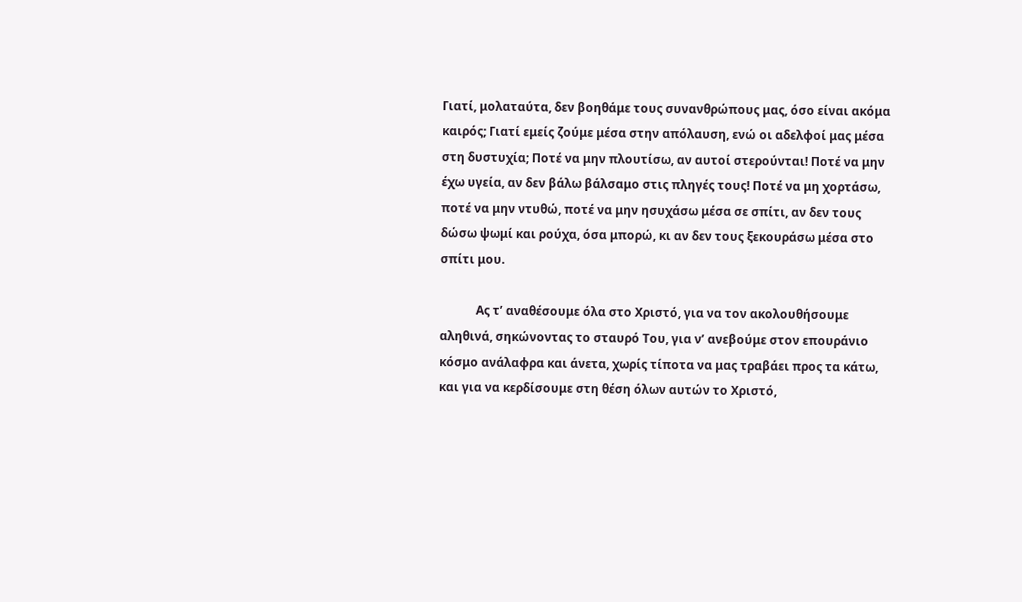Γιατί, μολαταύτα, δεν βοηθάμε τους συνανθρώπους μας, όσο είναι ακόμα καιρός; Γιατί εμείς ζούμε μέσα στην απόλαυση, ενώ οι αδελφοί μας μέσα στη δυστυχία; Ποτέ να μην πλουτίσω, αν αυτοί στερούνται! Ποτέ να μην έχω υγεία, αν δεν βάλω βάλσαμο στις πληγές τους! Ποτέ να μη χορτάσω, ποτέ να μην ντυθώ, ποτέ να μην ησυχάσω μέσα σε σπίτι, αν δεν τους δώσω ψωμί και ρούχα, όσα μπορώ, κι αν δεν τους ξεκουράσω μέσα στο σπίτι μου.

            Ας τ’ αναθέσουμε όλα στο Χριστό, για να τον ακολουθήσουμε αληθινά, σηκώνοντας το σταυρό Του, για ν’ ανεβούμε στον επουράνιο κόσμο ανάλαφρα και άνετα, χωρίς τίποτα να μας τραβάει προς τα κάτω, και για να κερδίσουμε στη θέση όλων αυτών το Χριστό,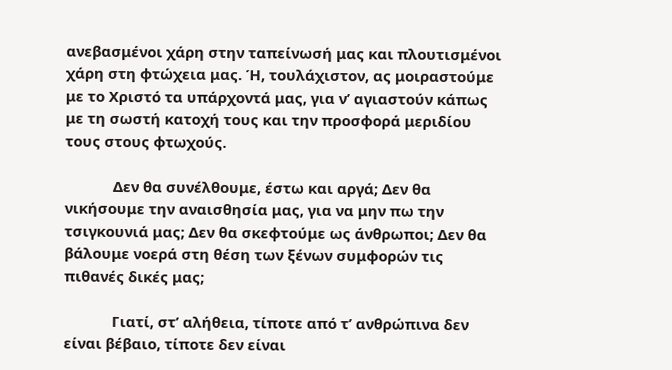ανεβασμένοι χάρη στην ταπείνωσή μας και πλουτισμένοι χάρη στη φτώχεια μας. Ή, τουλάχιστον, ας μοιραστούμε με το Χριστό τα υπάρχοντά μας, για ν’ αγιαστούν κάπως με τη σωστή κατοχή τους και την προσφορά μεριδίου τους στους φτωχούς.

            Δεν θα συνέλθουμε, έστω και αργά; Δεν θα νικήσουμε την αναισθησία μας, για να μην πω την τσιγκουνιά μας; Δεν θα σκεφτούμε ως άνθρωποι; Δεν θα βάλουμε νοερά στη θέση των ξένων συμφορών τις πιθανές δικές μας;

            Γιατί, στ’ αλήθεια, τίποτε από τ’ ανθρώπινα δεν είναι βέβαιο, τίποτε δεν είναι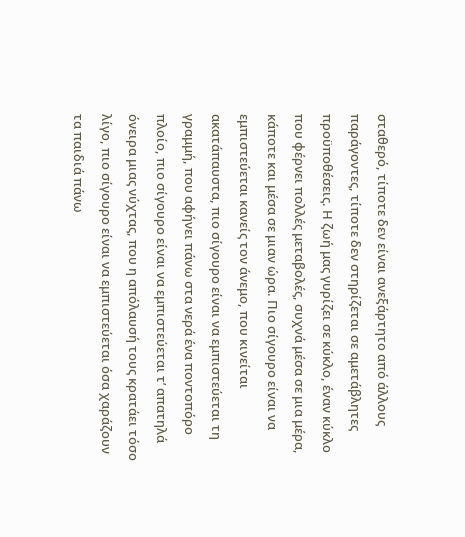σταθερό, τίποτε δεν είναι ανεξάρτητο από άλλους παράγοντες, τίποτε δεν στηρίζεται σε αμετάβλητες προϋποθέσεις. Η ζωή μας γυρίζει σε κύκλο, έναν κύκλο που φέρνει πολλές μεταβολές, συχνά μέσα σε μια μέρα, κάποτε και μέσα σε μιαν ώρα. Πιο σίγουρο είναι να εμπιστεύεται κανείς τον άνεμο, που κινείται ακατάπαυστα, πιο σίγουρο είναι να εμπιστεύεται τη γραμμή, που αφήνει πάνω στα νερά ένα ποντοπόρο πλοίο, πιο σίγουρο είναι να εμπιστεύεται τ’ απατηλά όνειρα μιας νύχτας, που η απόλαυσή τους κρατάει τόσο λίγο, πιο σίγουρο είναι να εμπιστεύεται όσα χαράζουν τα παιδιά πάνω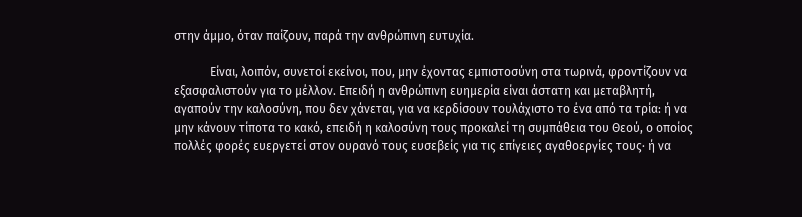στην άμμο, όταν παίζουν, παρά την ανθρώπινη ευτυχία.

            Είναι, λοιπόν, συνετοί εκείνοι, που, μην έχοντας εμπιστοσύνη στα τωρινά, φροντίζουν να εξασφαλιστούν για το μέλλον. Επειδή η ανθρώπινη ευημερία είναι άστατη και μεταβλητή, αγαπούν την καλοσύνη, που δεν χάνεται, για να κερδίσουν τουλάχιστο το ένα από τα τρία: ή να μην κάνουν τίποτα το κακό, επειδή η καλοσύνη τους προκαλεί τη συμπάθεια του Θεού, ο οποίος πολλές φορές ευεργετεί στον ουρανό τους ευσεβείς για τις επίγειες αγαθοεργίες τους· ή να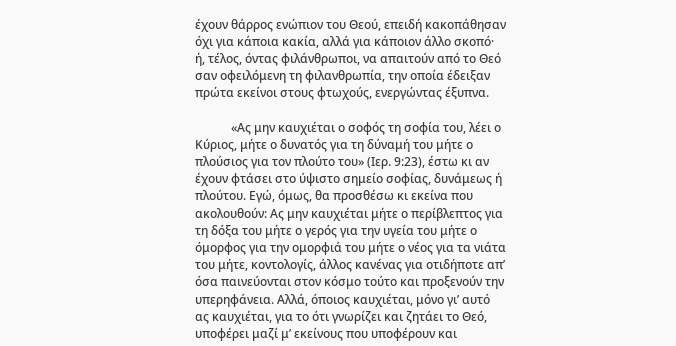έχουν θάρρος ενώπιον του Θεού, επειδή κακοπάθησαν όχι για κάποια κακία, αλλά για κάποιον άλλο σκοπό· ή, τέλος, όντας φιλάνθρωποι, να απαιτούν από το Θεό σαν οφειλόμενη τη φιλανθρωπία, την οποία έδειξαν πρώτα εκείνοι στους φτωχούς, ενεργώντας έξυπνα.

            «Ας μην καυχιέται ο σοφός τη σοφία του, λέει ο Κύριος, μήτε ο δυνατός για τη δύναμή του μήτε ο πλούσιος για τον πλούτο του» (Ιερ. 9:23), έστω κι αν έχουν φτάσει στο ύψιστο σημείο σοφίας, δυνάμεως ή πλούτου. Εγώ, όμως, θα προσθέσω κι εκείνα που ακολουθούν: Ας μην καυχιέται μήτε ο περίβλεπτος για τη δόξα του μήτε ο γερός για την υγεία του μήτε ο όμορφος για την ομορφιά του μήτε ο νέος για τα νιάτα του μήτε, κοντολογίς, άλλος κανένας για οτιδήποτε απ’ όσα παινεύονται στον κόσμο τούτο και προξενούν την υπερηφάνεια. Αλλά, όποιος καυχιέται, μόνο γι’ αυτό ας καυχιέται, για το ότι γνωρίζει και ζητάει το Θεό, υποφέρει μαζί μ’ εκείνους που υποφέρουν και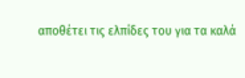αποθέτει τις ελπίδες του για τα καλά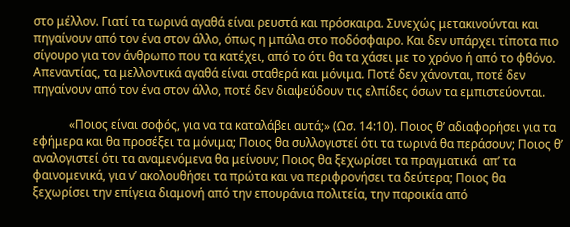στο μέλλον. Γιατί τα τωρινά αγαθά είναι ρευστά και πρόσκαιρα. Συνεχώς μετακινούνται και πηγαίνουν από τον ένα στον άλλο, όπως η μπάλα στο ποδόσφαιρο. Και δεν υπάρχει τίποτα πιο σίγουρο για τον άνθρωπο που τα κατέχει, από το ότι θα τα χάσει με το χρόνο ή από το φθόνο. Απεναντίας, τα μελλοντικά αγαθά είναι σταθερά και μόνιμα. Ποτέ δεν χάνονται, ποτέ δεν πηγαίνουν από τον ένα στον άλλο, ποτέ δεν διαψεύδουν τις ελπίδες όσων τα εμπιστεύονται.

            «Ποιος είναι σοφός, για να τα καταλάβει αυτά;» (Ωσ. 14:10). Ποιος θ’ αδιαφορήσει για τα εφήμερα και θα προσέξει τα μόνιμα; Ποιος θα συλλογιστεί ότι τα τωρινά θα περάσουν; Ποιος θ’ αναλογιστεί ότι τα αναμενόμενα θα μείνουν; Ποιος θα ξεχωρίσει τα πραγματικά  απ’ τα φαινομενικά, για ν’ ακολουθήσει τα πρώτα και να περιφρονήσει τα δεύτερα; Ποιος θα ξεχωρίσει την επίγεια διαμονή από την επουράνια πολιτεία, την παροικία από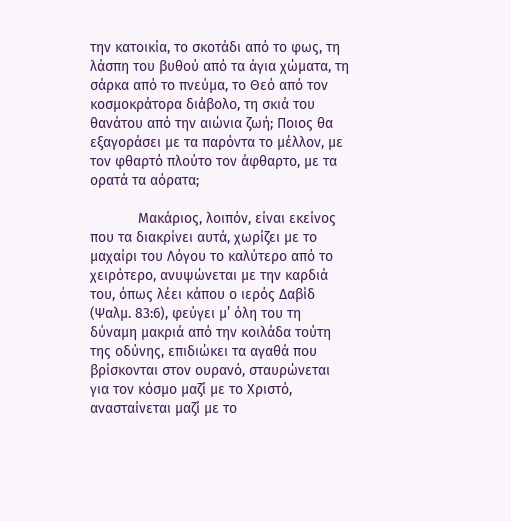την κατοικία, το σκοτάδι από το φως, τη λάσπη του βυθού από τα άγια χώματα, τη σάρκα από το πνεύμα, το Θεό από τον κοσμοκράτορα διάβολο, τη σκιά του θανάτου από την αιώνια ζωή; Ποιος θα εξαγοράσει με τα παρόντα το μέλλον, με τον φθαρτό πλούτο τον άφθαρτο, με τα ορατά τα αόρατα;

            Μακάριος, λοιπόν, είναι εκείνος που τα διακρίνει αυτά, χωρίζει με το μαχαίρι του Λόγου το καλύτερο από το χειρότερο, ανυψώνεται με την καρδιά του, όπως λέει κάπου ο ιερός Δαβίδ (Ψαλμ. 83:6), φεύγει μ’ όλη του τη δύναμη μακριά από την κοιλάδα τούτη της οδύνης, επιδιώκει τα αγαθά που βρίσκονται στον ουρανό, σταυρώνεται για τον κόσμο μαζί με το Χριστό, ανασταίνεται μαζί με το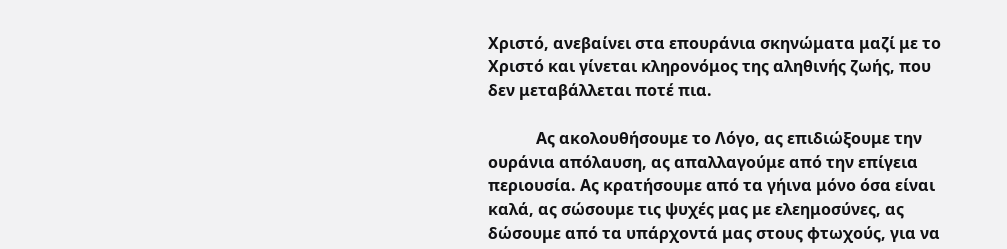Χριστό, ανεβαίνει στα επουράνια σκηνώματα μαζί με το Χριστό και γίνεται κληρονόμος της αληθινής ζωής, που δεν μεταβάλλεται ποτέ πια.

            Ας ακολουθήσουμε το Λόγο, ας επιδιώξουμε την ουράνια απόλαυση, ας απαλλαγούμε από την επίγεια περιουσία. Ας κρατήσουμε από τα γήινα μόνο όσα είναι καλά, ας σώσουμε τις ψυχές μας με ελεημοσύνες, ας δώσουμε από τα υπάρχοντά μας στους φτωχούς, για να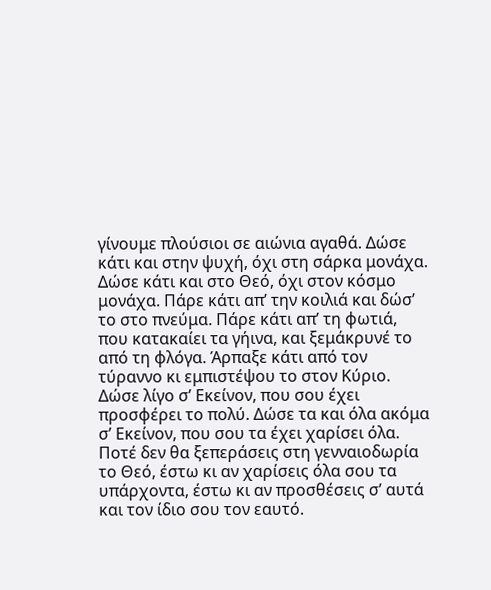γίνουμε πλούσιοι σε αιώνια αγαθά. Δώσε κάτι και στην ψυχή, όχι στη σάρκα μονάχα. Δώσε κάτι και στο Θεό, όχι στον κόσμο μονάχα. Πάρε κάτι απ’ την κοιλιά και δώσ’ το στο πνεύμα. Πάρε κάτι απ’ τη φωτιά, που κατακαίει τα γήινα, και ξεμάκρυνέ το από τη φλόγα. Άρπαξε κάτι από τον τύραννο κι εμπιστέψου το στον Κύριο. Δώσε λίγο σ’ Εκείνον, που σου έχει προσφέρει το πολύ. Δώσε τα και όλα ακόμα σ’ Εκείνον, που σου τα έχει χαρίσει όλα. Ποτέ δεν θα ξεπεράσεις στη γενναιοδωρία το Θεό, έστω κι αν χαρίσεις όλα σου τα υπάρχοντα, έστω κι αν προσθέσεις σ’ αυτά και τον ίδιο σου τον εαυτό.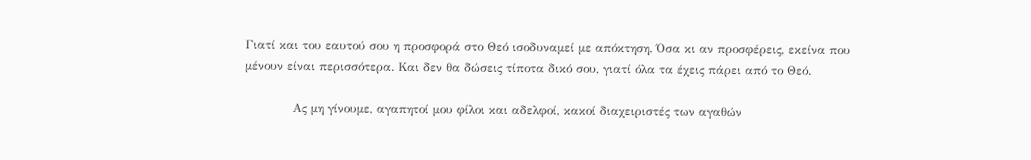Γιατί και του εαυτού σου η προσφορά στο Θεό ισοδυναμεί με απόκτηση. Όσα κι αν προσφέρεις, εκείνα που μένουν είναι περισσότερα. Και δεν θα δώσεις τίποτα δικό σου, γιατί όλα τα έχεις πάρει από το Θεό.

            Ας μη γίνουμε, αγαπητοί μου φίλοι και αδελφοί, κακοί διαχειριστές των αγαθών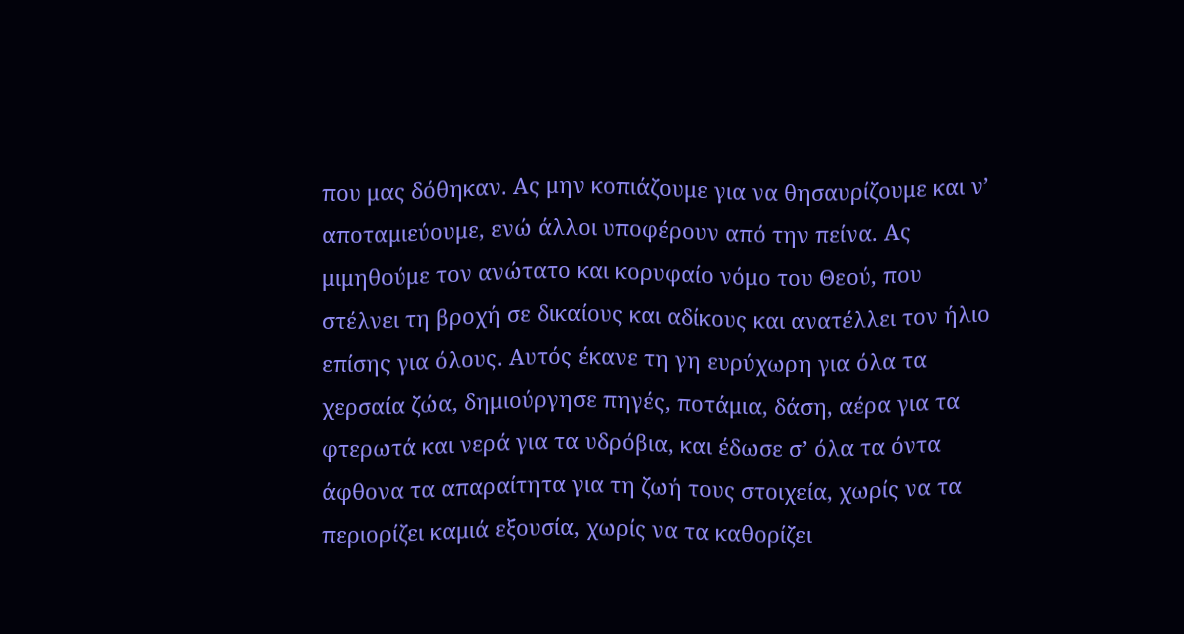που μας δόθηκαν. Ας μην κοπιάζουμε για να θησαυρίζουμε και ν’ αποταμιεύουμε, ενώ άλλοι υποφέρουν από την πείνα. Ας μιμηθούμε τον ανώτατο και κορυφαίο νόμο του Θεού, που στέλνει τη βροχή σε δικαίους και αδίκους και ανατέλλει τον ήλιο επίσης για όλους. Αυτός έκανε τη γη ευρύχωρη για όλα τα χερσαία ζώα, δημιούργησε πηγές, ποτάμια, δάση, αέρα για τα φτερωτά και νερά για τα υδρόβια, και έδωσε σ’ όλα τα όντα άφθονα τα απαραίτητα για τη ζωή τους στοιχεία, χωρίς να τα περιορίζει καμιά εξουσία, χωρίς να τα καθορίζει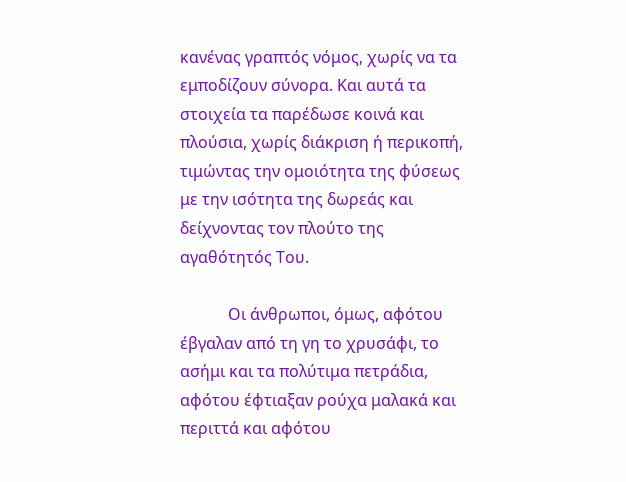κανένας γραπτός νόμος, χωρίς να τα εμποδίζουν σύνορα. Και αυτά τα στοιχεία τα παρέδωσε κοινά και πλούσια, χωρίς διάκριση ή περικοπή, τιμώντας την ομοιότητα της φύσεως με την ισότητα της δωρεάς και δείχνοντας τον πλούτο της αγαθότητός Του.

            Οι άνθρωποι, όμως, αφότου έβγαλαν από τη γη το χρυσάφι, το ασήμι και τα πολύτιμα πετράδια, αφότου έφτιαξαν ρούχα μαλακά και περιττά και αφότου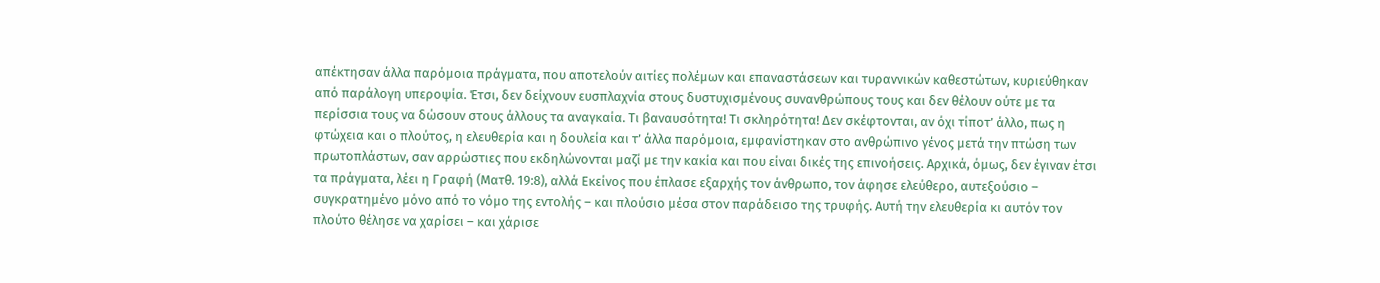απέκτησαν άλλα παρόμοια πράγματα, που αποτελούν αιτίες πολέμων και επαναστάσεων και τυραννικών καθεστώτων, κυριεύθηκαν από παράλογη υπεροψία. Έτσι, δεν δείχνουν ευσπλαχνία στους δυστυχισμένους συνανθρώπους τους και δεν θέλουν ούτε με τα περίσσια τους να δώσουν στους άλλους τα αναγκαία. Τι βαναυσότητα! Τι σκληρότητα! Δεν σκέφτονται, αν όχι τίποτ’ άλλο, πως η φτώχεια και ο πλούτος, η ελευθερία και η δουλεία και τ’ άλλα παρόμοια, εμφανίστηκαν στο ανθρώπινο γένος μετά την πτώση των πρωτοπλάστων, σαν αρρώστιες που εκδηλώνονται μαζί με την κακία και που είναι δικές της επινοήσεις. Αρχικά, όμως, δεν έγιναν έτσι τα πράγματα, λέει η Γραφή (Ματθ. 19:8), αλλά Εκείνος που έπλασε εξαρχής τον άνθρωπο, τον άφησε ελεύθερο, αυτεξούσιο – συγκρατημένο μόνο από το νόμο της εντολής – και πλούσιο μέσα στον παράδεισο της τρυφής. Αυτή την ελευθερία κι αυτόν τον πλούτο θέλησε να χαρίσει – και χάρισε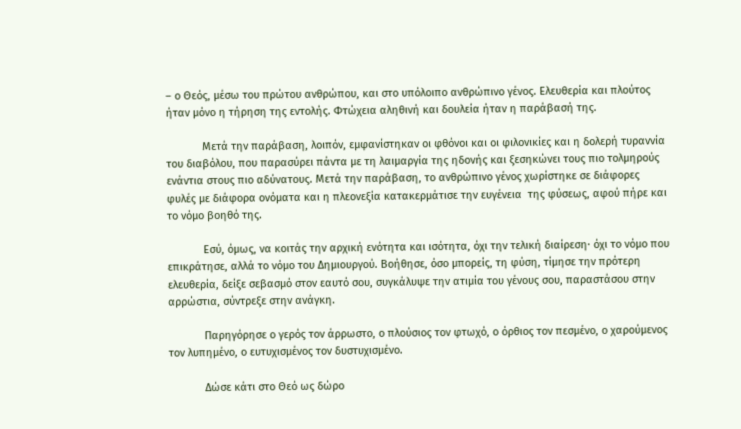– ο Θεός, μέσω του πρώτου ανθρώπου, και στο υπόλοιπο ανθρώπινο γένος. Ελευθερία και πλούτος ήταν μόνο η τήρηση της εντολής. Φτώχεια αληθινή και δουλεία ήταν η παράβασή της.

            Μετά την παράβαση, λοιπόν, εμφανίστηκαν οι φθόνοι και οι φιλονικίες και η δολερή τυραννία του διαβόλου, που παρασύρει πάντα με τη λαιμαργία της ηδονής και ξεσηκώνει τους πιο τολμηρούς ενάντια στους πιο αδύνατους. Μετά την παράβαση, το ανθρώπινο γένος χωρίστηκε σε διάφορες φυλές με διάφορα ονόματα και η πλεονεξία κατακερμάτισε την ευγένεια  της φύσεως, αφού πήρε και το νόμο βοηθό της.

            Εσύ, όμως, να κοιτάς την αρχική ενότητα και ισότητα, όχι την τελική διαίρεση· όχι το νόμο που επικράτησε, αλλά το νόμο του Δημιουργού. Βοήθησε, όσο μπορείς, τη φύση, τίμησε την πρότερη ελευθερία, δείξε σεβασμό στον εαυτό σου, συγκάλυψε την ατιμία του γένους σου, παραστάσου στην αρρώστια, σύντρεξε στην ανάγκη.

            Παρηγόρησε ο γερός τον άρρωστο, ο πλούσιος τον φτωχό, ο όρθιος τον πεσμένο, ο χαρούμενος τον λυπημένο, ο ευτυχισμένος τον δυστυχισμένο.

            Δώσε κάτι στο Θεό ως δώρο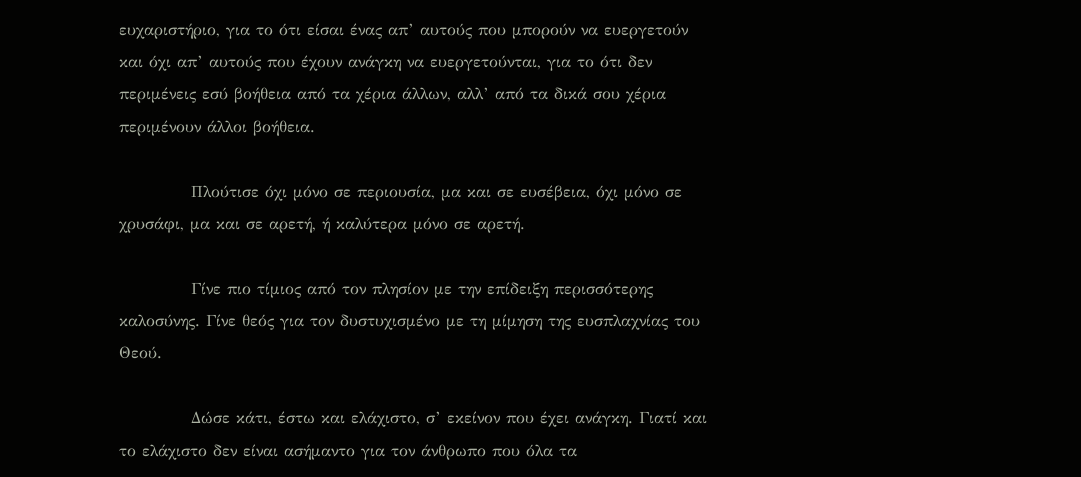ευχαριστήριο, για το ότι είσαι ένας απ’ αυτούς που μπορούν να ευεργετούν  και όχι απ’ αυτούς που έχουν ανάγκη να ευεργετούνται, για το ότι δεν περιμένεις εσύ βοήθεια από τα χέρια άλλων, αλλ’ από τα δικά σου χέρια περιμένουν άλλοι βοήθεια.

            Πλούτισε όχι μόνο σε περιουσία, μα και σε ευσέβεια, όχι μόνο σε χρυσάφι, μα και σε αρετή, ή καλύτερα μόνο σε αρετή.

            Γίνε πιο τίμιος από τον πλησίον με την επίδειξη περισσότερης καλοσύνης. Γίνε θεός για τον δυστυχισμένο με τη μίμηση της ευσπλαχνίας του Θεού.

            Δώσε κάτι, έστω και ελάχιστο, σ’ εκείνον που έχει ανάγκη. Γιατί και το ελάχιστο δεν είναι ασήμαντο για τον άνθρωπο που όλα τα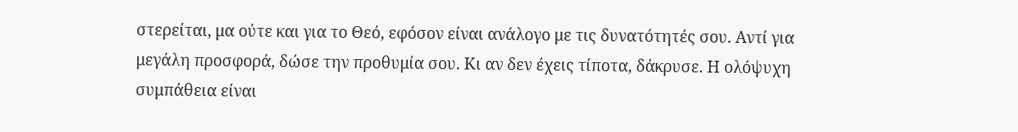στερείται, μα ούτε και για το Θεό, εφόσον είναι ανάλογο με τις δυνατότητές σου. Αντί για μεγάλη προσφορά, δώσε την προθυμία σου. Κι αν δεν έχεις τίποτα, δάκρυσε. Η ολόψυχη συμπάθεια είναι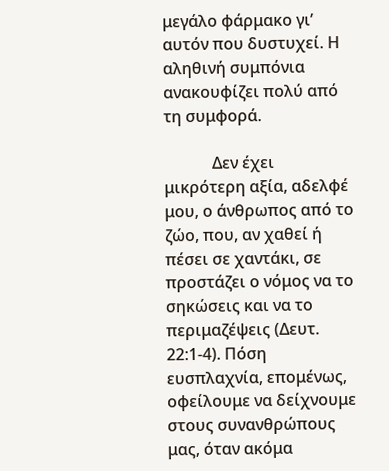μεγάλο φάρμακο γι’ αυτόν που δυστυχεί. Η αληθινή συμπόνια ανακουφίζει πολύ από τη συμφορά.

            Δεν έχει μικρότερη αξία, αδελφέ μου, ο άνθρωπος από το ζώο, που, αν χαθεί ή πέσει σε χαντάκι, σε προστάζει ο νόμος να το σηκώσεις και να το περιμαζέψεις (Δευτ. 22:1-4). Πόση ευσπλαχνία, επομένως, οφείλουμε να δείχνουμε στους συνανθρώπους μας, όταν ακόμα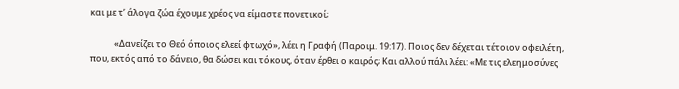και με τ’ άλογα ζώα έχουμε χρέος να είμαστε πονετικοί;

            «Δανείζει το Θεό όποιος ελεεί φτωχό», λέει η Γραφή (Παροιμ. 19:17). Ποιος δεν δέχεται τέτοιον οφειλέτη, που, εκτός από το δάνειο, θα δώσει και τόκους, όταν έρθει ο καιρός; Και αλλού πάλι λέει: «Με τις ελεημοσύνες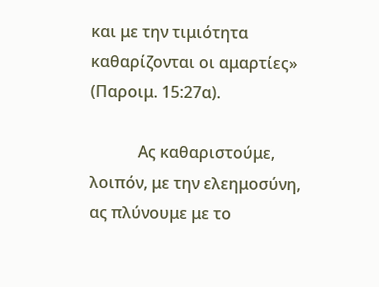και με την τιμιότητα καθαρίζονται οι αμαρτίες» (Παροιμ. 15:27α).

            Ας καθαριστούμε, λοιπόν, με την ελεημοσύνη, ας πλύνουμε με το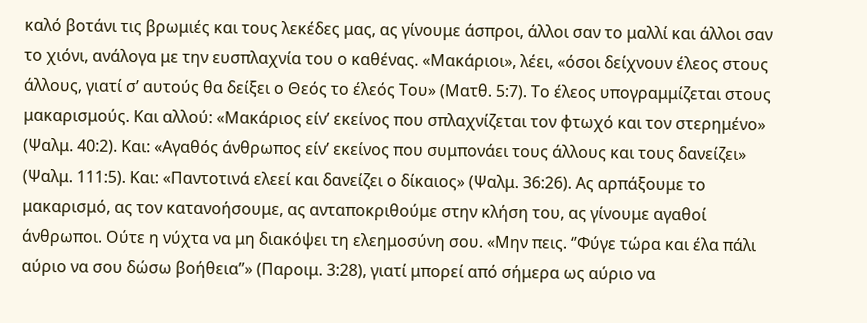καλό βοτάνι τις βρωμιές και τους λεκέδες μας, ας γίνουμε άσπροι, άλλοι σαν το μαλλί και άλλοι σαν το χιόνι, ανάλογα με την ευσπλαχνία του ο καθένας. «Μακάριοι», λέει, «όσοι δείχνουν έλεος στους άλλους, γιατί σ’ αυτούς θα δείξει ο Θεός το έλεός Του» (Ματθ. 5:7). Το έλεος υπογραμμίζεται στους μακαρισμούς. Και αλλού: «Μακάριος είν’ εκείνος που σπλαχνίζεται τον φτωχό και τον στερημένο» (Ψαλμ. 40:2). Και: «Αγαθός άνθρωπος είν’ εκείνος που συμπονάει τους άλλους και τους δανείζει» (Ψαλμ. 111:5). Και: «Παντοτινά ελεεί και δανείζει ο δίκαιος» (Ψαλμ. 36:26). Ας αρπάξουμε το μακαρισμό, ας τον κατανοήσουμε, ας ανταποκριθούμε στην κλήση του, ας γίνουμε αγαθοί άνθρωποι. Ούτε η νύχτα να μη διακόψει τη ελεημοσύνη σου. «Μην πεις. ‘’Φύγε τώρα και έλα πάλι αύριο να σου δώσω βοήθεια’’» (Παροιμ. 3:28), γιατί μπορεί από σήμερα ως αύριο να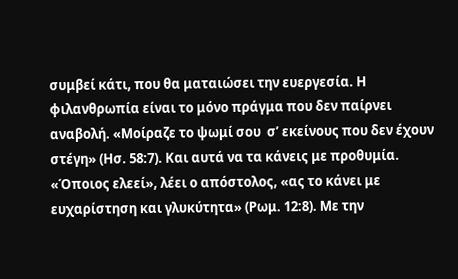συμβεί κάτι, που θα ματαιώσει την ευεργεσία. Η φιλανθρωπία είναι το μόνο πράγμα που δεν παίρνει αναβολή. «Μοίραζε το ψωμί σου  σ’ εκείνους που δεν έχουν στέγη» (Ησ. 58:7). Και αυτά να τα κάνεις με προθυμία. «Όποιος ελεεί», λέει ο απόστολος, «ας το κάνει με ευχαρίστηση και γλυκύτητα» (Ρωμ. 12:8). Με την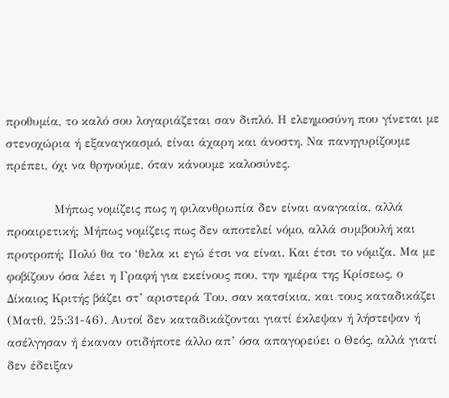προθυμία, το καλό σου λογαριάζεται σαν διπλό. Η ελεημοσύνη που γίνεται με στενοχώρια ή εξαναγκασμό, είναι άχαρη και άνοστη. Να πανηγυρίζουμε πρέπει, όχι να θρηνούμε, όταν κάνουμε καλοσύνες.

            Μήπως νομίζεις πως η φιλανθρωπία δεν είναι αναγκαία, αλλά προαιρετική; Μήπως νομίζεις πως δεν αποτελεί νόμο, αλλά συμβουλή και προτροπή; Πολύ θα το ‘θελα κι εγώ έτσι να είναι. Και έτσι το νόμιζα. Μα με φοβίζουν όσα λέει η Γραφή για εκείνους που, την ημέρα της Κρίσεως, ο Δίκαιος Κριτής βάζει στ’ αριστερά Του, σαν κατσίκια, και τους καταδικάζει (Ματθ. 25:31-46). Αυτοί δεν καταδικάζονται γιατί έκλεψαν ή λήστεψαν ή ασέλγησαν ή έκαναν οτιδήποτε άλλο απ’ όσα απαγορεύει ο Θεός, αλλά γιατί δεν έδειξαν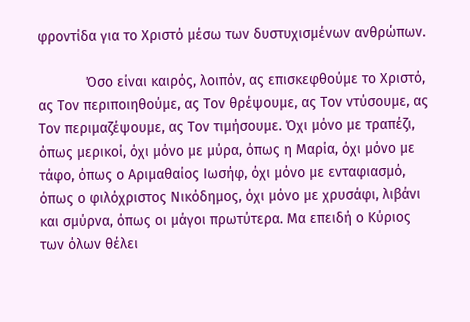φροντίδα για το Χριστό μέσω των δυστυχισμένων ανθρώπων.

            Όσο είναι καιρός, λοιπόν, ας επισκεφθούμε το Χριστό, ας Τον περιποιηθούμε, ας Τον θρέψουμε, ας Τον ντύσουμε, ας Τον περιμαζέψουμε, ας Τον τιμήσουμε. Όχι μόνο με τραπέζι, όπως μερικοί, όχι μόνο με μύρα, όπως η Μαρία, όχι μόνο με τάφο, όπως ο Αριμαθαίος Ιωσήφ, όχι μόνο με ενταφιασμό, όπως ο φιλόχριστος Νικόδημος, όχι μόνο με χρυσάφι, λιβάνι και σμύρνα, όπως οι μάγοι πρωτύτερα. Μα επειδή ο Κύριος των όλων θέλει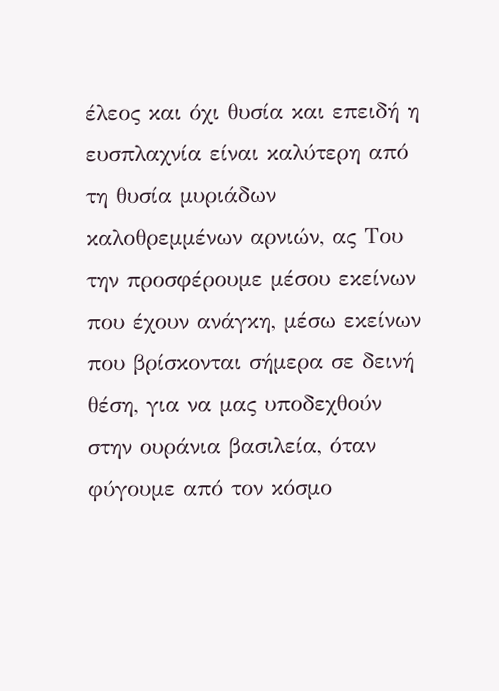έλεος και όχι θυσία και επειδή η ευσπλαχνία είναι καλύτερη από τη θυσία μυριάδων καλοθρεμμένων αρνιών, ας Του την προσφέρουμε μέσου εκείνων που έχουν ανάγκη, μέσω εκείνων που βρίσκονται σήμερα σε δεινή θέση, για να μας υποδεχθούν στην ουράνια βασιλεία, όταν φύγουμε από τον κόσμο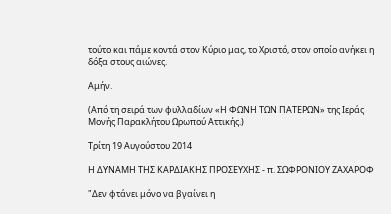τούτο και πάμε κοντά στον Κύριο μας, το Χριστό, στον οποίο ανήκει η δόξα στους αιώνες.

Αμήν.

(Από τη σειρά των φυλλαδίων «Η ΦΩΝΗ ΤΩΝ ΠΑΤΕΡΩΝ» της Ιεράς Μονής Παρακλήτου Ωρωπού Αττικής.)

Τρίτη 19 Αυγούστου 2014

Η ΔΥΝΑΜΗ ΤΗΣ ΚΑΡΔΙΑΚΗΣ ΠΡΟΣΕΥΧΗΣ - π. ΣΩΦΡΟΝΙΟΥ ΖΑΧΑΡΟΦ

"Δεν φτάνει μόνο να βγαίνει η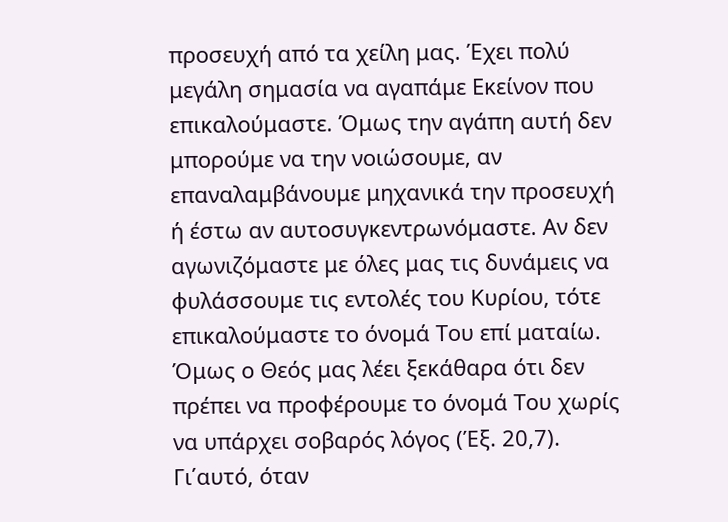προσευχή από τα χείλη μας. Έχει πολύ μεγάλη σημασία να αγαπάμε Εκείνον που επικαλούμαστε. Όμως την αγάπη αυτή δεν μπορούμε να την νοιώσουμε, αν επαναλαμβάνουμε μηχανικά την προσευχή ή έστω αν αυτοσυγκεντρωνόμαστε. Αν δεν αγωνιζόμαστε με όλες μας τις δυνάμεις να φυλάσσουμε τις εντολές του Κυρίου, τότε επικαλούμαστε το όνομά Του επί ματαίω. Όμως ο Θεός μας λέει ξεκάθαρα ότι δεν πρέπει να προφέρουμε το όνομά Του χωρίς να υπάρχει σοβαρός λόγος (Έξ. 20,7). Γι΄αυτό, όταν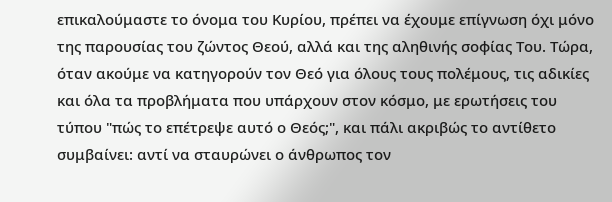επικαλούμαστε το όνομα του Κυρίου, πρέπει να έχουμε επίγνωση όχι μόνο της παρουσίας του ζώντος Θεού, αλλά και της αληθινής σοφίας Του. Τώρα, όταν ακούμε να κατηγορούν τον Θεό για όλους τους πολέμους, τις αδικίες και όλα τα προβλήματα που υπάρχουν στον κόσμο, με ερωτήσεις του τύπου "πώς το επέτρεψε αυτό ο Θεός;", και πάλι ακριβώς το αντίθετο συμβαίνει: αντί να σταυρώνει ο άνθρωπος τον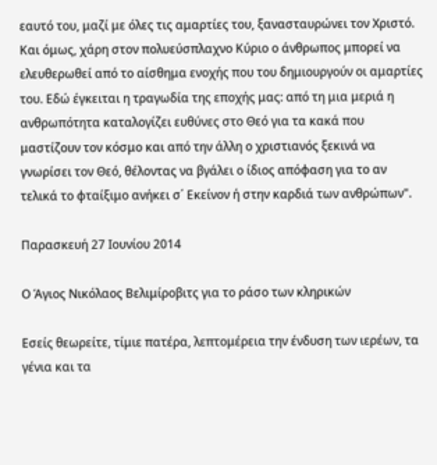εαυτό του, μαζί με όλες τις αμαρτίες του, ξανασταυρώνει τον Χριστό. Και όμως, χάρη στον πολυεύσπλαχνο Κύριο ο άνθρωπος μπορεί να ελευθερωθεί από το αίσθημα ενοχής που του δημιουργούν οι αμαρτίες του. Εδώ έγκειται η τραγωδία της εποχής μας: από τη μια μεριά η ανθρωπότητα καταλογίζει ευθύνες στο Θεό για τα κακά που μαστίζουν τον κόσμο και από την άλλη ο χριστιανός ξεκινά να γνωρίσει τον Θεό, θέλοντας να βγάλει ο ίδιος απόφαση για το αν τελικά το φταίξιμο ανήκει σ΄ Εκείνον ή στην καρδιά των ανθρώπων".

Παρασκευή 27 Ιουνίου 2014

Ο Άγιος Νικόλαος Βελιμίροβιτς για το ράσο των κληρικών

Εσείς θεωρείτε, τίμιε πατέρα, λεπτομέρεια την ένδυση των ιερέων, τα γένια και τα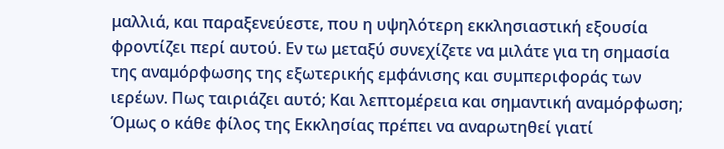μαλλιά, και παραξενεύεστε, που η υψηλότερη εκκλησιαστική εξουσία φροντίζει περί αυτού. Εν τω μεταξύ συνεχίζετε να μιλάτε για τη σημασία της αναμόρφωσης της εξωτερικής εμφάνισης και συμπεριφοράς των ιερέων. Πως ταιριάζει αυτό; Και λεπτομέρεια και σημαντική αναμόρφωση; Όμως ο κάθε φίλος της Εκκλησίας πρέπει να αναρωτηθεί γιατί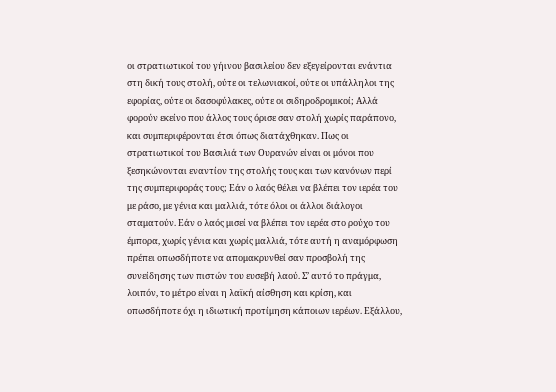οι στρατιωτικοί του γήινου βασιλείου δεν εξεγείρονται ενάντια στη δική τους στολή, ούτε οι τελωνιακοί, ούτε οι υπάλληλοι της εφορίας, ούτε οι δασοφύλακες, ούτε οι σιδηροδρομικοί; Αλλά φορούν εκείνο που άλλος τους όρισε σαν στολή χωρίς παράπονο, και συμπεριφέρονται έτσι όπως διατάχθηκαν. Πως οι στρατιωτικοί του Βασιλιά των Ουρανών είναι οι μόνοι που ξεσηκώνονται εναντίον της στολής τους και των κανόνων περί της συμπεριφοράς τους; Εάν ο λαός θέλει να βλέπει τον ιερέα του με ράσο, με γένια και μαλλιά, τότε όλοι οι άλλοι διάλογοι σταματούν. Εάν ο λαός μισεί να βλέπει τον ιερέα στο ρούχο του έμπορα, χωρίς γένια και χωρίς μαλλιά, τότε αυτή η αναμόρφωση πρέπει οπωσδήποτε να απομακρυνθεί σαν προσβολή της συνείδησης των πιστών του ευσεβή λαού. Σ’ αυτό το πράγμα, λοιπόν, το μέτρο είναι η λαϊκή αίσθηση και κρίση, και οπωσδήποτε όχι η ιδιωτική προτίμηση κάποιων ιερέων. Εξάλλου,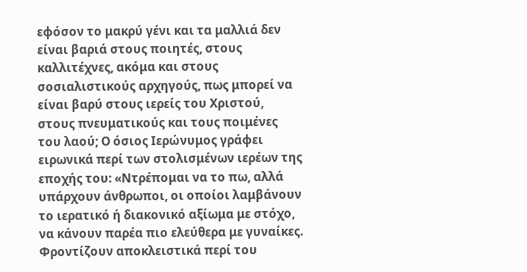εφόσον το μακρύ γένι και τα μαλλιά δεν είναι βαριά στους ποιητές, στους καλλιτέχνες, ακόμα και στους σοσιαλιστικούς αρχηγούς, πως μπορεί να είναι βαρύ στους ιερείς του Χριστού, στους πνευματικούς και τους ποιμένες του λαού; Ο όσιος Ιερώνυμος γράφει ειρωνικά περί των στολισμένων ιερέων της εποχής του: «Ντρέπομαι να το πω, αλλά υπάρχουν άνθρωποι, οι οποίοι λαμβάνουν το ιερατικό ή διακονικό αξίωμα με στόχο, να κάνουν παρέα πιο ελεύθερα με γυναίκες. Φροντίζουν αποκλειστικά περί του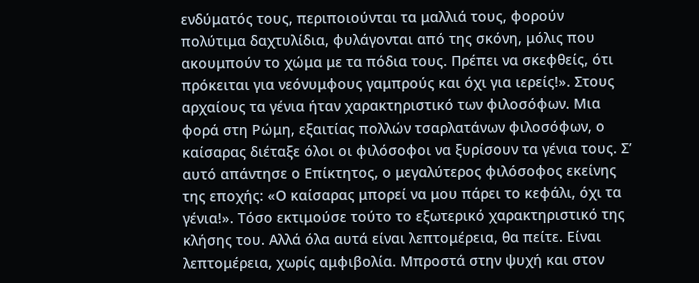ενδύματός τους, περιποιούνται τα μαλλιά τους, φορούν πολύτιμα δαχτυλίδια, φυλάγονται από της σκόνη, μόλις που ακουμπούν το χώμα με τα πόδια τους. Πρέπει να σκεφθείς, ότι πρόκειται για νεόνυμφους γαμπρούς και όχι για ιερείς!». Στους αρχαίους τα γένια ήταν χαρακτηριστικό των φιλοσόφων. Μια φορά στη Ρώμη, εξαιτίας πολλών τσαρλατάνων φιλοσόφων, ο καίσαρας διέταξε όλοι οι φιλόσοφοι να ξυρίσουν τα γένια τους. Σ’ αυτό απάντησε ο Επίκτητος, ο μεγαλύτερος φιλόσοφος εκείνης της εποχής: «Ο καίσαρας μπορεί να μου πάρει το κεφάλι, όχι τα γένια!». Τόσο εκτιμούσε τούτο το εξωτερικό χαρακτηριστικό της κλήσης του. Αλλά όλα αυτά είναι λεπτομέρεια, θα πείτε. Είναι λεπτομέρεια, χωρίς αμφιβολία. Μπροστά στην ψυχή και στον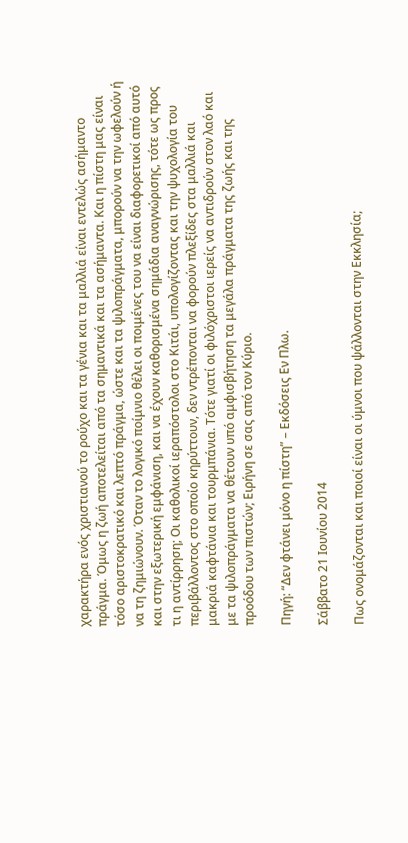χαρακτήρα ενός χριστιανού το ρούχο και τα γένια και τα μαλλιά είναι εντελώς ασήμαντο πράγμα. Όμως η ζωή αποτελείται από τα σημαντικά και τα ασήμαντα. Και η πίστη μας είναι τόσο αριστοκρατικό και λεπτό πράγμα, ώστε και τα ψιλοπράγματα, μπορούν να την ωφελούν ή να τη ζημιώνουν. Όταν το λογικό ποίμνιο θέλει οι ποιμένες του να είναι διαφορετικοί από αυτό και στην εξωτερική εμφάνιση, και να έχουν καθορισμένα σημάδια αναγνώρισης, τότε ως προς τι η αντίρρηση; Οι καθολικοί ιεραπόστολοι στο Κιτάι, υπολογίζοντας και την ψυχολογία του περιβάλλοντος στο οποίο κηρύττουν, δεν ντρέπονται να φορούν πλεξίδες στα μαλλιά και μακριά καφτάνια και τουρμπάνια. Τότε γιατί οι φιλόχριστοι ιερείς να αντιδρούν στον λαό και με τα ψιλοπράγματα να θέτουν υπό αμφισβήτηση τα μεγάλα πράγματα της ζωής και της προόδου των πιστών; Ειρήνη σε σας από τον Κύριο.

Πηγή: “Δεν φτάνει μόνο η πίστη” – Εκδόσεις Εν Πλω.

Σάββατο 21 Ιουνίου 2014

Πως ονομάζονται και ποιοί είναι οι ύμνοι που ψάλλονται στην Εκκλησία;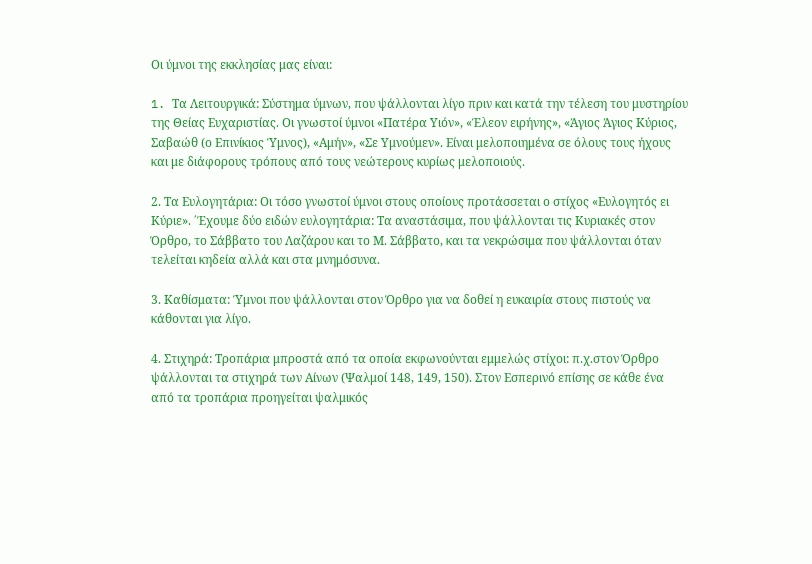Οι ύμνοι της εκκλησίας μας είναι:

1. Tα Λειτουργικά: Σύστημα ύμνων, που ψάλλονται λίγο πριν και κατά την τέλεση του μυστηρίου της Θείας Ευχαριστίας. Οι γνωστοί ύμνοι «Πατέρα Υιόν», «Έλεον ειρήνης», «Άγιος Άγιος Κύριος, Σαβαώθ (ο Επινίκιος Ύμνος), «Αμήν», «Σε Υμνούμεν». Είναι μελοποιημένα σε όλους τους ήχους και με διάφορους τρόπους από τους νεώτερους κυρίως μελοποιούς.

2. Τα Ευλογητάρια: Oι τόσο γνωστοί ύμνοι στους οποίους προτάσσεται ο στίχος «Ευλογητός ει Κύριε». ΄Έχουμε δύο ειδών ευλογητάρια: Τα αναστάσιμα, που ψάλλονται τις Κυριακές στον Όρθρο, το Σάββατο του Λαζάρου και το Μ. Σάββατο, και τα νεκρώσιμα που ψάλλονται όταν τελείται κηδεία αλλά και στα μνημόσυνα.

3. Καθίσματα: Ύμνοι που ψάλλονται στον Όρθρο για να δοθεί η ευκαιρία στους πιστούς να κάθονται για λίγο.

4. Στιχηρά: Τροπάρια μπροστά από τα οποία εκφωνούνται εμμελώς στίχοι: π.χ.στον Όρθρο ψάλλονται τα στιχηρά των Αίνων (Ψαλμοί 148, 149, 150). Στον Εσπερινό επίσης σε κάθε ένα από τα τροπάρια προηγείται ψαλμικός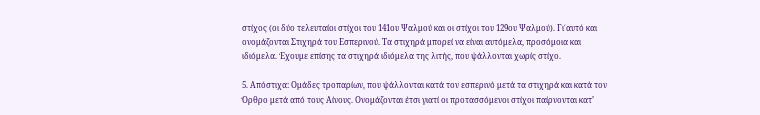στίχος (οι δύο τελευταίοι στίχοι του 141ου Ψαλμού και οι στίχοι του 129ου Ψαλμού). Γι΄αυτό και ονομάζονται Στιχηρά του Εσπερινού. Τα στιχηρά μπορεί να είναι αυτόμελα, προσόμοια και ιδιόμελα. Έχουμε επίσης τα στιχηρά ιδιόμελα της λιτής, που ψάλλονται χωρίς στίχο.

5. Απόστιχα: Ομάδες τροπαρίων, που ψάλλονται κατά τον εσπερινό μετά τα στιχηρά και κατά τον Όρθρο μετά από τους Αίνους. Ονομάζονται έτσι γιατί οι προτασσόμενοι στίχοι παίρνονται κατ’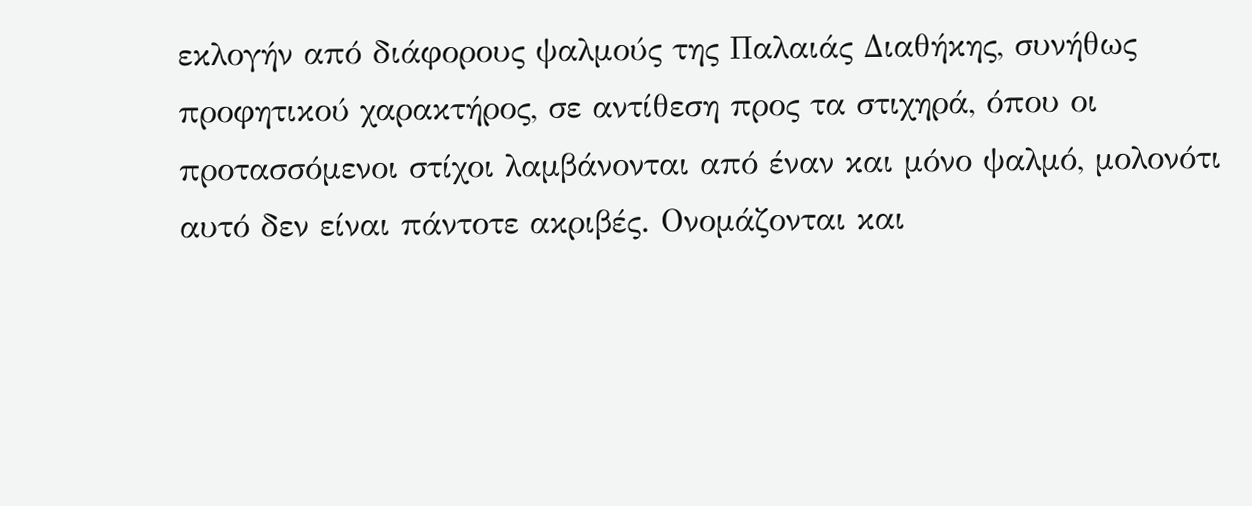εκλογήν από διάφορους ψαλμούς της Παλαιάς Διαθήκης, συνήθως προφητικού χαρακτήρος, σε αντίθεση προς τα στιχηρά, όπου οι προτασσόμενοι στίχοι λαμβάνονται από έναν και μόνο ψαλμό, μολονότι αυτό δεν είναι πάντοτε ακριβές. Ονομάζονται και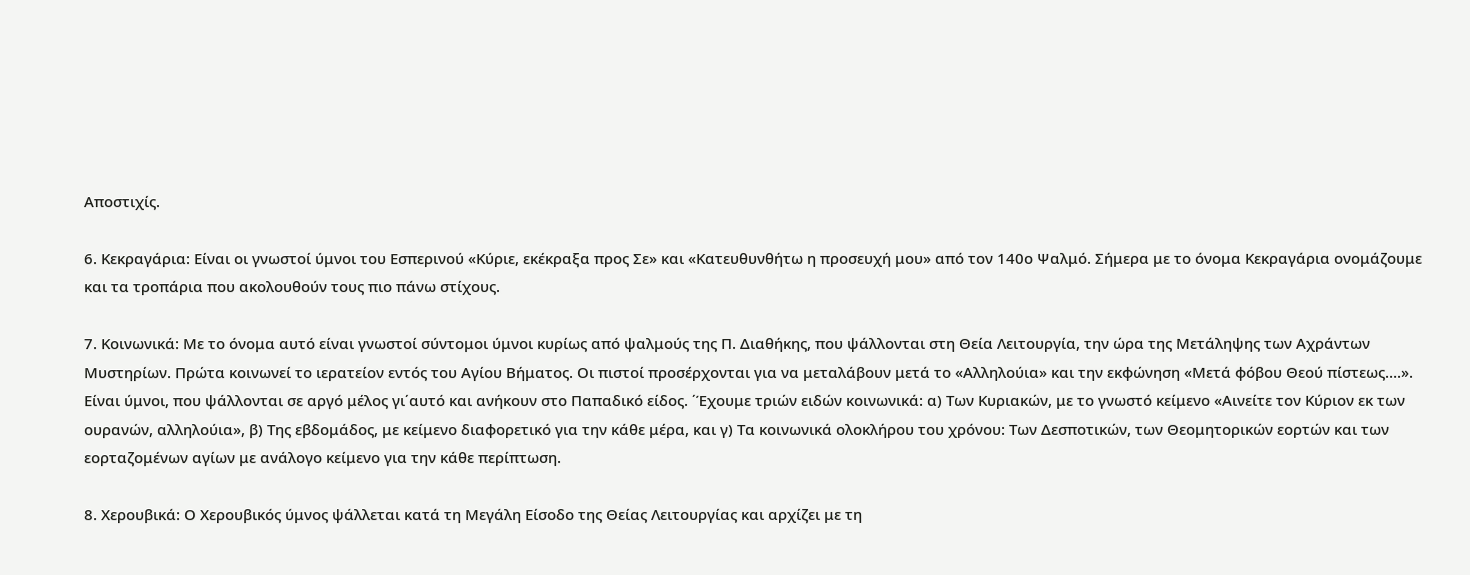Αποστιχίς.

6. Κεκραγάρια: Eίναι οι γνωστοί ύμνοι του Εσπερινού «Κύριε, εκέκραξα προς Σε» και «Κατευθυνθήτω η προσευχή μου» από τον 140ο Ψαλμό. Σήμερα με το όνομα Κεκραγάρια ονομάζουμε και τα τροπάρια που ακολουθούν τους πιο πάνω στίχους.

7. Κοινωνικά: Με το όνομα αυτό είναι γνωστοί σύντομοι ύμνοι κυρίως από ψαλμούς της Π. Διαθήκης, που ψάλλονται στη Θεία Λειτουργία, την ώρα της Μετάληψης των Αχράντων Μυστηρίων. Πρώτα κοινωνεί το ιερατείον εντός του Αγίου Βήματος. Oι πιστοί προσέρχονται για να μεταλάβουν μετά το «Αλληλούια» και την εκφώνηση «Μετά φόβου Θεού πίστεως….». Είναι ύμνοι, που ψάλλονται σε αργό μέλος γι΄αυτό και ανήκουν στο Παπαδικό είδος. ΄Έχουμε τριών ειδών κοινωνικά: α) Των Κυριακών, με το γνωστό κείμενο «Αινείτε τον Κύριον εκ των ουρανών, αλληλούια», β) Της εβδομάδος, με κείμενο διαφορετικό για την κάθε μέρα, και γ) Τα κοινωνικά ολοκλήρου του χρόνου: Tων Δεσποτικών, των Θεομητορικών εορτών και των εορταζομένων αγίων με ανάλογο κείμενο για την κάθε περίπτωση.

8. Χερουβικά: Ο Χερουβικός ύμνος ψάλλεται κατά τη Μεγάλη Είσοδο της Θείας Λειτουργίας και αρχίζει με τη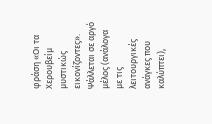φράση «Οι τα Χερουβείμ μυστικώς εικονίζοντες». Ψάλλεται σε αργό μέλος (ανάλογα με τις λειτουργικές ανάγκες που καλύπτει),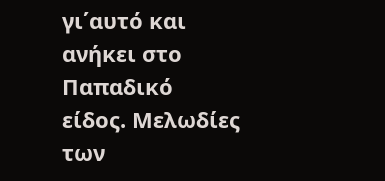γι΄αυτό και ανήκει στο Παπαδικό είδος. Μελωδίες των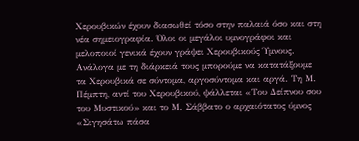Χερουβικών έχουν διασωθεί τόσο στην παλαιά όσο και στη νέα σημειογραφία. Όλοι οι μεγάλοι υμνογράφοι και μελοποιοί γενικά έχουν γράψει Χερουβικούς Ύμνους. Ανάλογα με τη διάρκειά τους μπορούμε να κατατάξουμε τα Χερουβικά σε σύντομα, αργοσύντομα και αργά. Τη Μ. Πέμπτη, αντί του Χερουβικού, ψάλλεται «Του Δείπνου σου του Μυστικού» και το Μ. Σάββατο ο αρχαιότατος ύμνος «Σιγησάτω πάσα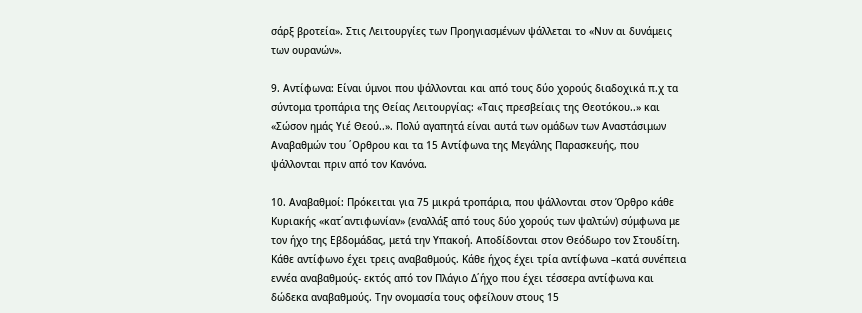σάρξ βροτεία». Στις Λειτουργίες των Προηγιασμένων ψάλλεται το «Νυν αι δυνάμεις των ουρανών».

9. Αντίφωνα: Eίναι ύμνοι που ψάλλονται και από τους δύο χορούς διαδοχικά π.χ τα σύντομα τροπάρια της Θείας Λειτουργίας: «Ταις πρεσβείαις της Θεοτόκου..» και «Σώσον ημάς Υιέ Θεού..». Πολύ αγαπητά είναι αυτά των ομάδων των Αναστάσιμων Αναβαθμών του ΄Ορθρου και τα 15 Αντίφωνα της Μεγάλης Παρασκευής, που ψάλλονται πριν από τον Κανόνα.

10. Αναβαθμοί: Πρόκειται για 75 μικρά τροπάρια, που ψάλλονται στον Όρθρο κάθε Κυριακής «κατ΄αντιφωνίαν» (εναλλάξ από τους δύο χορούς των ψαλτών) σύμφωνα με τον ήχο της Εβδομάδας, μετά την Υπακοή. Αποδίδονται στον Θεόδωρο τον Στουδίτη. Κάθε αντίφωνο έχει τρεις αναβαθμούς. Κάθε ήχος έχει τρία αντίφωνα –κατά συνέπεια εννέα αναβαθμούς- εκτός από τον Πλάγιο Δ΄ήχο που έχει τέσσερα αντίφωνα και δώδεκα αναβαθμούς. Την ονομασία τους οφείλουν στους 15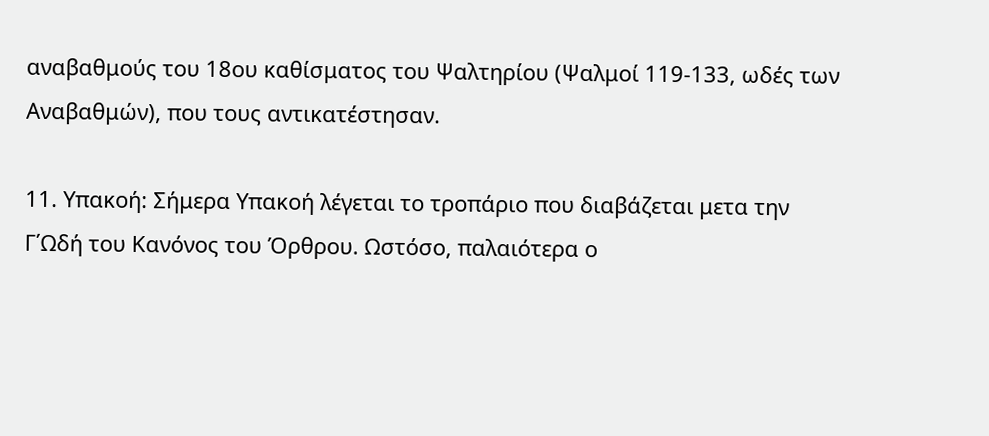αναβαθμούς του 18ου καθίσματος του Ψαλτηρίου (Ψαλμοί 119-133, ωδές των Αναβαθμών), που τους αντικατέστησαν.

11. Υπακοή: Σήμερα Υπακοή λέγεται το τροπάριο που διαβάζεται μετα την Γ΄Ωδή του Κανόνος του Όρθρου. Ωστόσο, παλαιότερα ο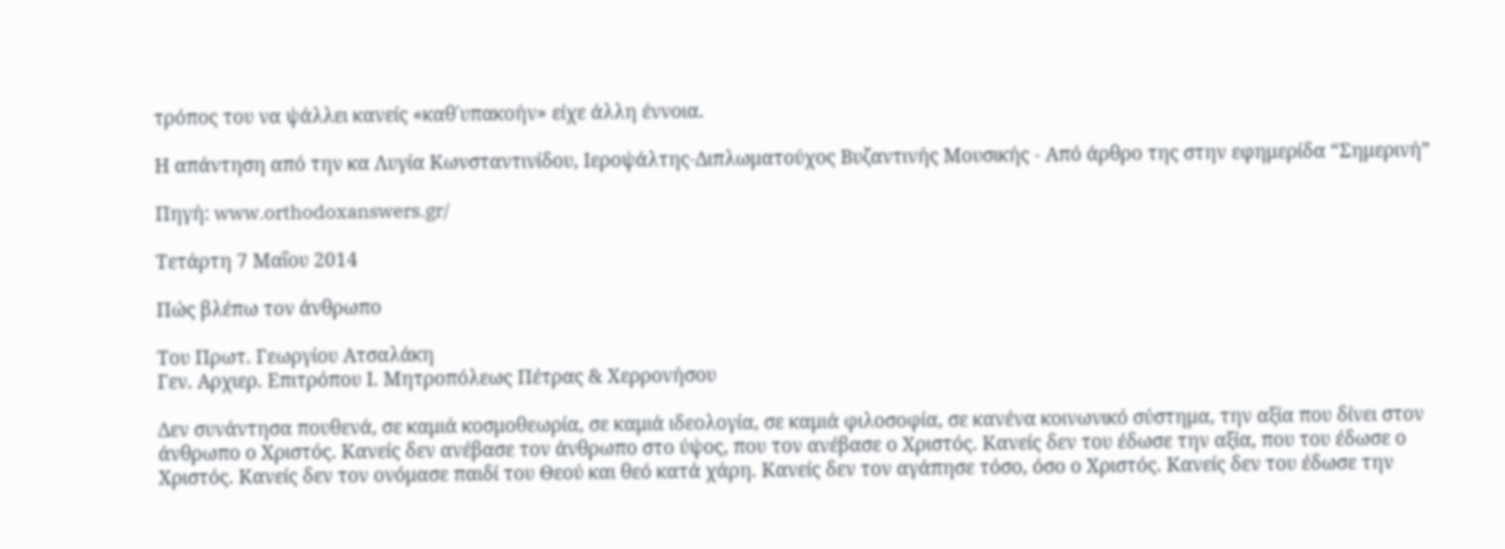τρόπος του να ψάλλει κανείς «καθ΄υπακοήν» είχε άλλη έννοια.

Η απάντηση από την κα Λυγία Κωνσταντινίδου, Ιεροψάλτης-Διπλωματούχος Βυζαντινής Μουσικής - Aπό άρθρο της στην εφημερίδα “Σημερινή”

Πηγή: www.orthodoxanswers.gr/

Τετάρτη 7 Μαΐου 2014

Πώς βλέπω τον άνθρωπο

Του Πρωτ. Γεωργίου Ατσαλάκη
Γεν. Αρχιερ. Επιτρόπου Ι. Μητροπόλεως Πέτρας & Χερρονήσου

Δεν συνάντησα πουθενά, σε καμιά κοσμοθεωρία, σε καμιά ιδεολογία, σε καμιά φιλοσοφία, σε κανένα κοινωνικό σύστημα, την αξία που δίνει στον άνθρωπο ο Χριστός. Κανείς δεν ανέβασε τον άνθρωπο στο ύψος, που τον ανέβασε ο Χριστός. Κανείς δεν του έδωσε την αξία, που του έδωσε ο Χριστός. Κανείς δεν τον ονόμασε παιδί του Θεού και θεό κατά χάρη. Κανείς δεν τον αγάπησε τόσο, όσο ο Χριστός. Κανείς δεν του έδωσε την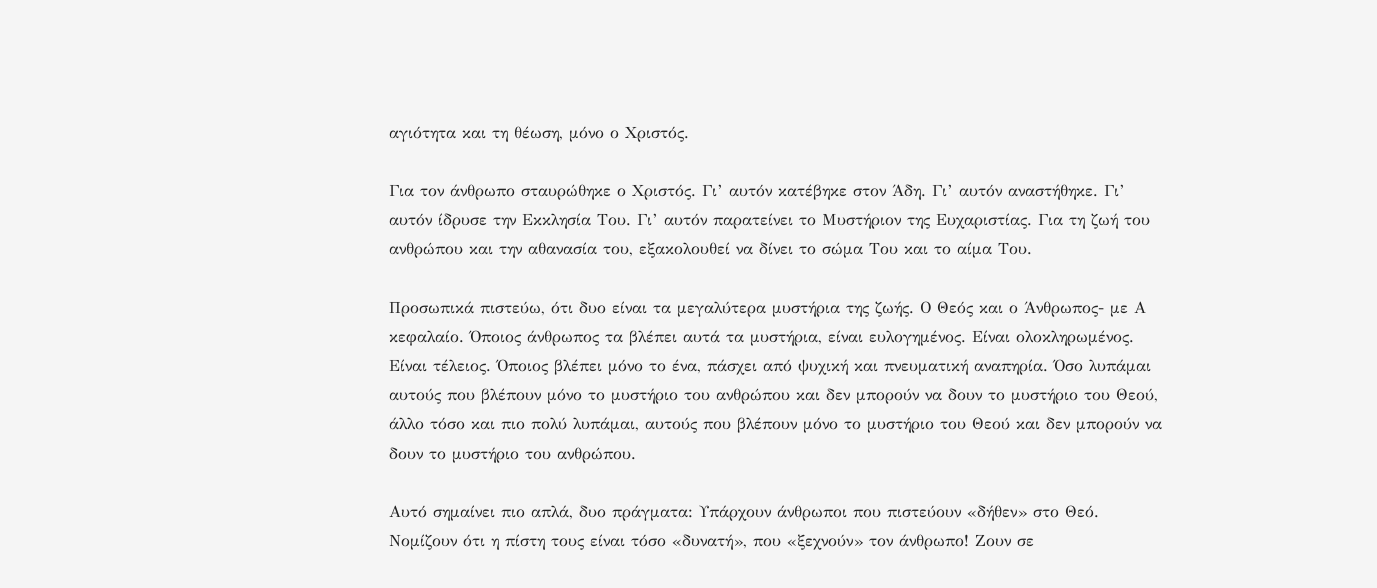αγιότητα και τη θέωση, μόνο ο Χριστός.

Για τον άνθρωπο σταυρώθηκε ο Χριστός. Γι’ αυτόν κατέβηκε στον Άδη. Γι’ αυτόν αναστήθηκε. Γι’ αυτόν ίδρυσε την Εκκλησία Του. Γι’ αυτόν παρατείνει το Μυστήριον της Ευχαριστίας. Για τη ζωή του ανθρώπου και την αθανασία του, εξακολουθεί να δίνει το σώμα Του και το αίμα Του.

Προσωπικά πιστεύω, ότι δυο είναι τα μεγαλύτερα μυστήρια της ζωής. Ο Θεός και ο Άνθρωπος- με Α κεφαλαίο. Όποιος άνθρωπος τα βλέπει αυτά τα μυστήρια, είναι ευλογημένος. Είναι ολοκληρωμένος. Είναι τέλειος. Όποιος βλέπει μόνο το ένα, πάσχει από ψυχική και πνευματική αναπηρία. Όσο λυπάμαι αυτούς που βλέπουν μόνο το μυστήριο του ανθρώπου και δεν μπορούν να δουν το μυστήριο του Θεού, άλλο τόσο και πιο πολύ λυπάμαι, αυτούς που βλέπουν μόνο το μυστήριο του Θεού και δεν μπορούν να δουν το μυστήριο του ανθρώπου.

Αυτό σημαίνει πιο απλά, δυο πράγματα: Υπάρχουν άνθρωποι που πιστεύουν «δήθεν» στο Θεό. Νομίζουν ότι η πίστη τους είναι τόσο «δυνατή», που «ξεχνούν» τον άνθρωπο! Ζουν σε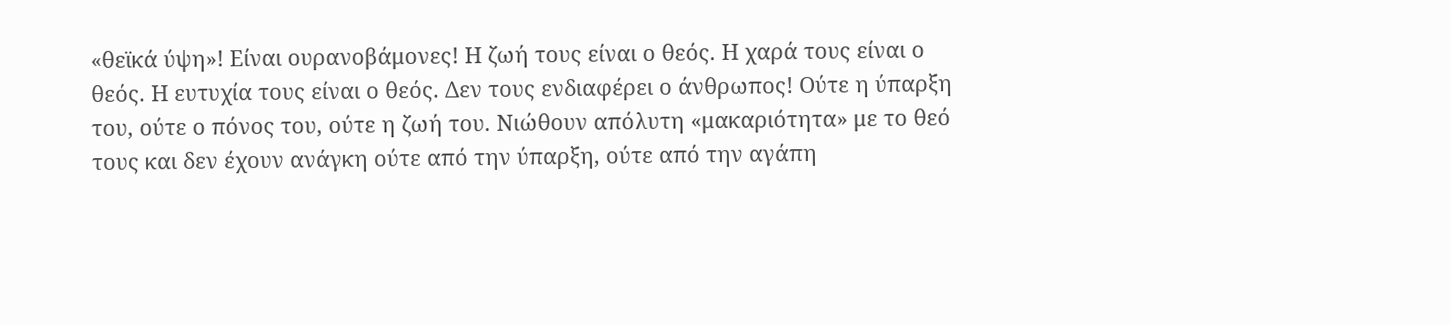«θεϊκά ύψη»! Είναι ουρανοβάμονες! Η ζωή τους είναι ο θεός. Η χαρά τους είναι ο θεός. Η ευτυχία τους είναι ο θεός. Δεν τους ενδιαφέρει ο άνθρωπος! Ούτε η ύπαρξη του, ούτε ο πόνος του, ούτε η ζωή του. Νιώθουν απόλυτη «μακαριότητα» με το θεό τους και δεν έχουν ανάγκη ούτε από την ύπαρξη, ούτε από την αγάπη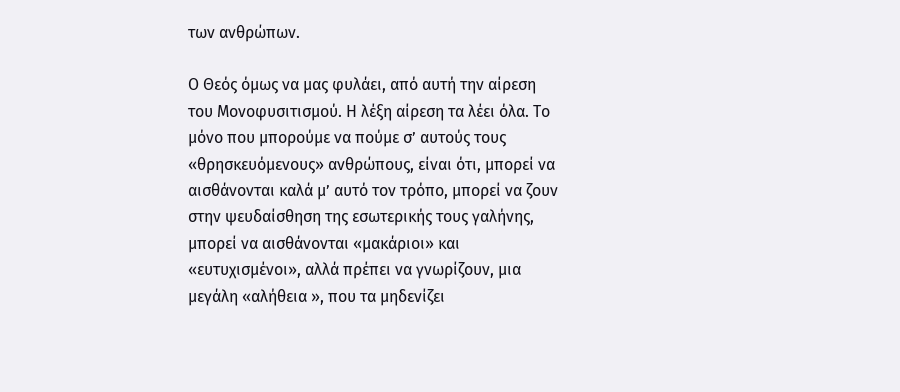των ανθρώπων.

Ο Θεός όμως να μας φυλάει, από αυτή την αίρεση του Μονοφυσιτισμού. Η λέξη αίρεση τα λέει όλα. Το μόνο που μπορούμε να πούμε σ’ αυτούς τους «θρησκευόμενους» ανθρώπους, είναι ότι, μπορεί να αισθάνονται καλά μ’ αυτό τον τρόπο, μπορεί να ζουν στην ψευδαίσθηση της εσωτερικής τους γαλήνης, μπορεί να αισθάνονται «μακάριοι» και «ευτυχισμένοι», αλλά πρέπει να γνωρίζουν, μια μεγάλη «αλήθεια », που τα μηδενίζει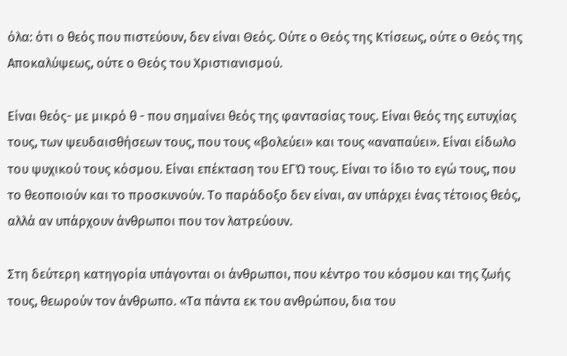όλα: ότι ο θεός που πιστεύουν, δεν είναι Θεός. Ούτε ο Θεός της Κτίσεως, ούτε ο Θεός της Αποκαλύψεως, ούτε ο Θεός του Χριστιανισμού.

Είναι θεός- με μικρό θ - που σημαίνει θεός της φαντασίας τους. Είναι θεός της ευτυχίας τους, των ψευδαισθήσεων τους, που τους «βολεύει» και τους «αναπαύει». Είναι είδωλο του ψυχικού τους κόσμου. Είναι επέκταση του ΕΓΏ τους. Είναι το ίδιο το εγώ τους, που το θεοποιούν και το προσκυνούν. Το παράδοξο δεν είναι, αν υπάρχει ένας τέτοιος θεός, αλλά αν υπάρχουν άνθρωποι που τον λατρεύουν.

Στη δεύτερη κατηγορία υπάγονται οι άνθρωποι, που κέντρο του κόσμου και της ζωής τους, θεωρούν τον άνθρωπο. «Τα πάντα εκ του ανθρώπου, δια του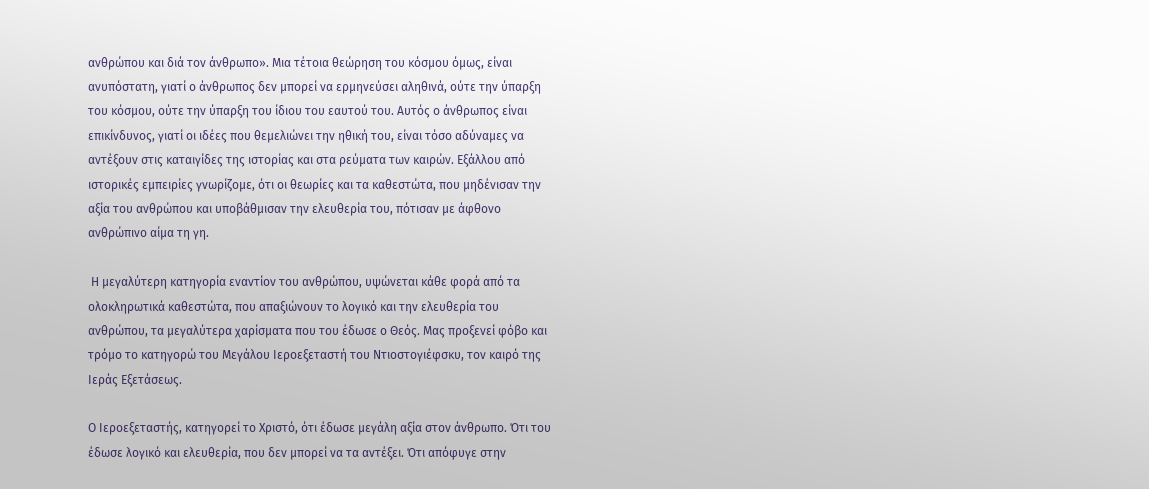ανθρώπου και διά τον άνθρωπο». Μια τέτοια θεώρηση του κόσμου όμως, είναι ανυπόστατη, γιατί ο άνθρωπος δεν μπορεί να ερμηνεύσει αληθινά, ούτε την ύπαρξη του κόσμου, ούτε την ύπαρξη του ίδιου του εαυτού του. Αυτός ο άνθρωπος είναι επικίνδυνος, γιατί οι ιδέες που θεμελιώνει την ηθική του, είναι τόσο αδύναμες να αντέξουν στις καταιγίδες της ιστορίας και στα ρεύματα των καιρών. Εξάλλου από ιστορικές εμπειρίες γνωρίζομε, ότι οι θεωρίες και τα καθεστώτα, που μηδένισαν την αξία του ανθρώπου και υποβάθμισαν την ελευθερία του, πότισαν με άφθονο ανθρώπινο αίμα τη γη.

 Η μεγαλύτερη κατηγορία εναντίον του ανθρώπου, υψώνεται κάθε φορά από τα ολοκληρωτικά καθεστώτα, που απαξιώνουν το λογικό και την ελευθερία του ανθρώπου, τα μεγαλύτερα χαρίσματα που του έδωσε ο Θεός. Μας προξενεί φόβο και τρόμο το κατηγορώ του Μεγάλου Ιεροεξεταστή του Ντιοστογιέφσκυ, τον καιρό της Ιεράς Εξετάσεως.

Ο Ιεροεξεταστής, κατηγορεί το Χριστό, ότι έδωσε μεγάλη αξία στον άνθρωπο. Ότι του έδωσε λογικό και ελευθερία, που δεν μπορεί να τα αντέξει. Ότι απόφυγε στην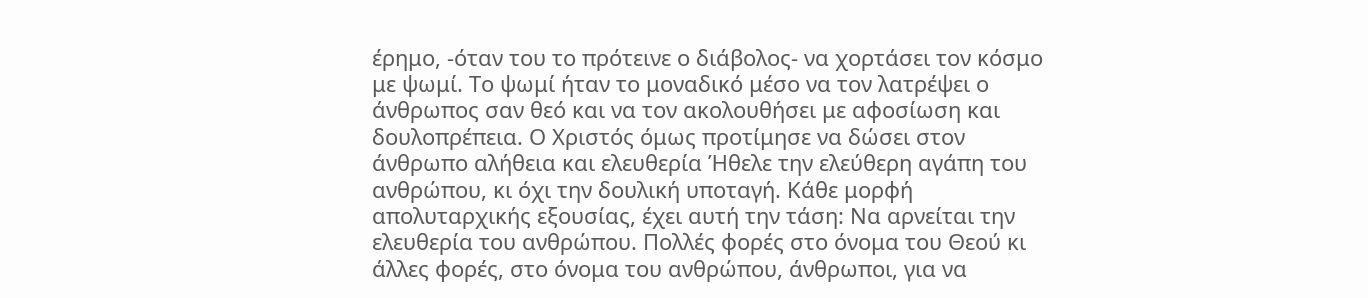έρημο, -όταν του το πρότεινε ο διάβολος- να χορτάσει τον κόσμο με ψωμί. Το ψωμί ήταν το μοναδικό μέσο να τον λατρέψει ο άνθρωπος σαν θεό και να τον ακολουθήσει με αφοσίωση και δουλοπρέπεια. Ο Χριστός όμως προτίμησε να δώσει στον άνθρωπο αλήθεια και ελευθερία Ήθελε την ελεύθερη αγάπη του ανθρώπου, κι όχι την δουλική υποταγή. Κάθε μορφή απολυταρχικής εξουσίας, έχει αυτή την τάση: Να αρνείται την ελευθερία του ανθρώπου. Πολλές φορές στο όνομα του Θεού κι άλλες φορές, στο όνομα του ανθρώπου, άνθρωποι, για να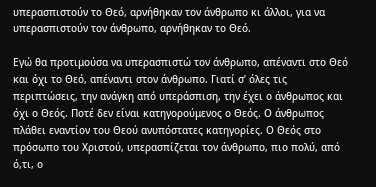υπερασπιστούν το Θεό, αρνήθηκαν τον άνθρωπο κι άλλοι, για να υπερασπιστούν τον άνθρωπο, αρνήθηκαν το Θεό.

Εγώ θα προτιμούσα να υπερασπιστώ τον άνθρωπο, απέναντι στο Θεό και όχι το Θεό, απέναντι στον άνθρωπο. Γιατί σ’ όλες τις περιπτώσεις, την ανάγκη από υπεράσπιση, την έχει ο άνθρωπος και όχι ο Θεός. Ποτέ δεν είναι κατηγορούμενος ο Θεός. Ο άνθρωπος πλάθει εναντίον του Θεού ανυπόστατες κατηγορίες. Ο Θεός στο πρόσωπο του Χριστού, υπερασπίζεται τον άνθρωπο, πιο πολύ, από ό,τι, ο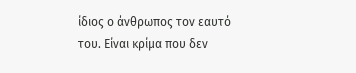ίδιος ο άνθρωπος τον εαυτό του. Είναι κρίμα που δεν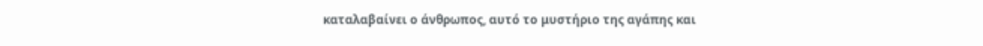καταλαβαίνει ο άνθρωπος, αυτό το μυστήριο της αγάπης και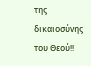της δικαιοσύνης του Θεού!!